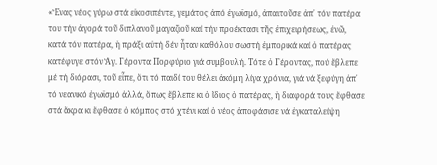«Ἕνας νέος γύρω στά εἰκοσιπέντε, γεμάτος ἀπό ἐγωϊσμό, ἀπαιτοῦσε ἀπ᾽ τόν πατέρα του τήν ἀγορά τοῦ διπλανοῦ μαγαζιοῦ καί τήν προέκτασι τῆς ἐπιχειρήσεως, ἐνῶ, κατά τόν πατέρα, ἡ πράξι αὐτή δέν ἦταν καθόλου σωστή ἐμπορικά καί ὁ πατέρας κατέφυγε στόν Ἅγ. Γέροντα Πορφύριο γιά συμβουλή. Τότε ὁ Γέροντας, πού ἔβλεπε μέ τή διόρασι, τοῦ εἶπε, ὅτι τό παιδί του θέλει ἀκόμη λίγα χρόνια, γιά νά ξεφύγη ἀπ᾽ τό νεανικό ἐγωϊσμό ἀλλά, ὅπως ἔβλεπε κι ὁ ἴδιος ὁ πατέρας, ἡ διαφορά τους ἔφθασε στά ἄκρα κι ἔφθασε ὁ κόμπος στό χτένι καί ὁ νέος ἀποφάσισε νά ἐγκαταλείψη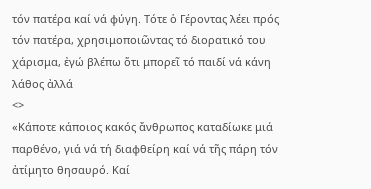τόν πατέρα καί νά φύγη. Τότε ὁ Γέροντας λέει πρός τόν πατέρα, χρησιμοποιῶντας τό διορατικό του χάρισμα, ἐγώ βλέπω ὅτι μπορεῖ τό παιδί νά κάνη λάθος ἀλλά
<>
«Κάποτε κάποιος κακός ἄνθρωπος καταδίωκε μιά παρθένο, γιά νά τή διαφθείρη καί νά τῆς πάρη τόν ἀτίμητο θησαυρό. Καί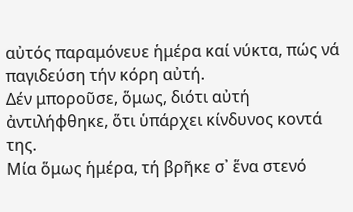αὐτός παραμόνευε ἡμέρα καί νύκτα, πώς νά παγιδεύση τήν κόρη αὐτή.
Δέν μποροῦσε, ὅμως, διότι αὐτή ἀντιλήφθηκε, ὅτι ὑπάρχει κίνδυνος κοντά της.
Μία ὅμως ἡμέρα, τή βρῆκε σ᾽ ἕνα στενό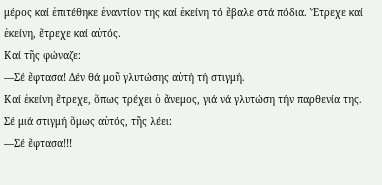μέρος καί ἐπιτέθηκε ἐναντίον της καί ἐκείνη τό ἔβαλε στά πόδια. Ἔτρεχε καί ἐκείνη, ἔτρεχε καί αὐτός.
Καί τῆς φώναζε:
—Σέ ἔφτασα! Δέν θά μοῦ γλυτώσης αὐτή τή στιγμή.
Καί ἐκείνη ἔτρεχε, ὅπως τρέχει ὁ ἄνεμος, γιά νά γλυτώση τήν παρθενία της.
Σέ μιά στιγμή ὅμως αὐτός, τῆς λέει:
—Σέ ἔφτασα!!!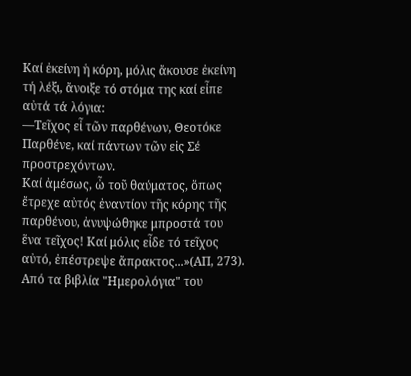Καί ἐκείνη ἡ κόρη, μόλις ἄκουσε ἐκείνη τή λέξι, ἄνοιξε τό στόμα της καί εἶπε αὐτά τά λόγια:
—Τεῖχος εἶ τῶν παρθένων, Θεοτόκε Παρθένε, καί πάντων τῶν εἰς Σέ προστρεχόντων.
Καί ἀμέσως, ὦ τοῦ θαύματος, ὅπως ἔτρεχε αὐτός ἐναντίον τῆς κόρης τῆς παρθένου, ἀνυψώθηκε μπροστά του ἕνα τεῖχος! Καί μόλις εἶδε τό τεῖχος αὐτό, ἐπέστρεψε ἄπρακτος...»(ΑΠ, 273).
Από τα βιβλία "Ημερολόγια" του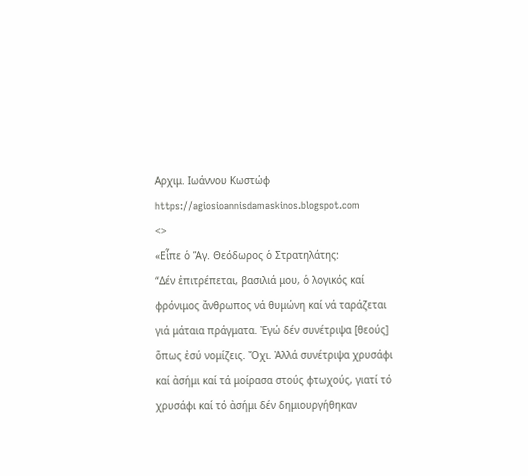Αρχιμ. Ιωάννου Κωστώφ
https://agiosioannisdamaskinos.blogspot.com
<>
«Εἶπε ὁ Ἅγ. Θεόδωρος ὁ Στρατηλάτης:
“Δέν ἐπιτρέπεται, βασιλιά μου, ὁ λογικός καί φρόνιμος ἄνθρωπος νά θυμώνη καί νά ταράζεται γιά μάταια πράγματα. Ἐγώ δέν συνέτριψα [θεούς] ὅπως ἐσύ νομίζεις. Ὄχι. Ἀλλά συνέτριψα χρυσάφι καί ἀσήμι καί τά μοίρασα στούς φτωχούς, γιατί τό χρυσάφι καί τό ἀσήμι δέν δημιουργήθηκαν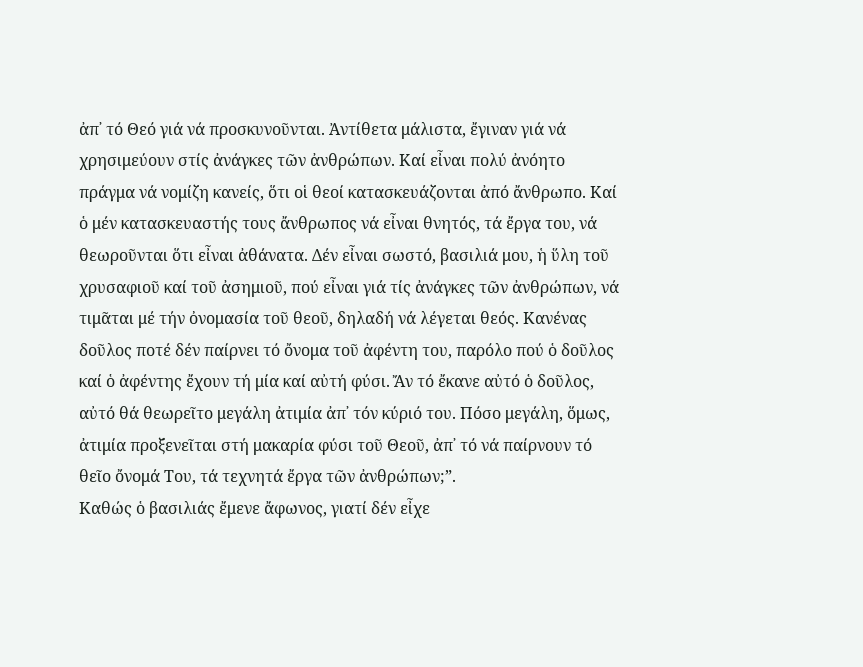ἀπ᾽ τό Θεό γιά νά προσκυνοῦνται. Ἀντίθετα μάλιστα, ἔγιναν γιά νά χρησιμεύουν στίς ἀνάγκες τῶν ἀνθρώπων. Καί εἶναι πολύ ἀνόητο πράγμα νά νομίζη κανείς, ὅτι οἱ θεοί κατασκευάζονται ἀπό ἄνθρωπο. Καί ὁ μέν κατασκευαστής τους ἄνθρωπος νά εἶναι θνητός, τά ἔργα του, νά θεωροῦνται ὅτι εἶναι ἀθάνατα. Δέν εἶναι σωστό, βασιλιά μου, ἡ ὕλη τοῦ χρυσαφιοῦ καί τοῦ ἀσημιοῦ, πού εἶναι γιά τίς ἀνάγκες τῶν ἀνθρώπων, νά τιμᾶται μέ τήν ὀνομασία τοῦ θεοῦ, δηλαδή νά λέγεται θεός. Κανένας δοῦλος ποτέ δέν παίρνει τό ὄνομα τοῦ ἀφέντη του, παρόλο πού ὁ δοῦλος καί ὁ ἀφέντης ἔχουν τή μία καί αὐτή φύσι. Ἄν τό ἔκανε αὐτό ὁ δοῦλος, αὐτό θά θεωρεῖτο μεγάλη ἀτιμία ἀπ᾽ τόν κύριό του. Πόσο μεγάλη, ὅμως, ἀτιμία προξενεῖται στή μακαρία φύσι τοῦ Θεοῦ, ἀπ᾽ τό νά παίρνουν τό θεῖο ὄνομά Του, τά τεχνητά ἔργα τῶν ἀνθρώπων;”.
Καθώς ὁ βασιλιάς ἔμενε ἄφωνος, γιατί δέν εἶχε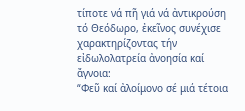τίποτε νά πῆ γιά νά ἀντικρούση τό Θεόδωρο, ἐκεῖνος συνέχισε χαρακτηρίζοντας τήν εἰδωλολατρεία ἀνοησία καί ἄγνοια:
“Φεῦ καί ἀλοίμονο σέ μιά τέτοια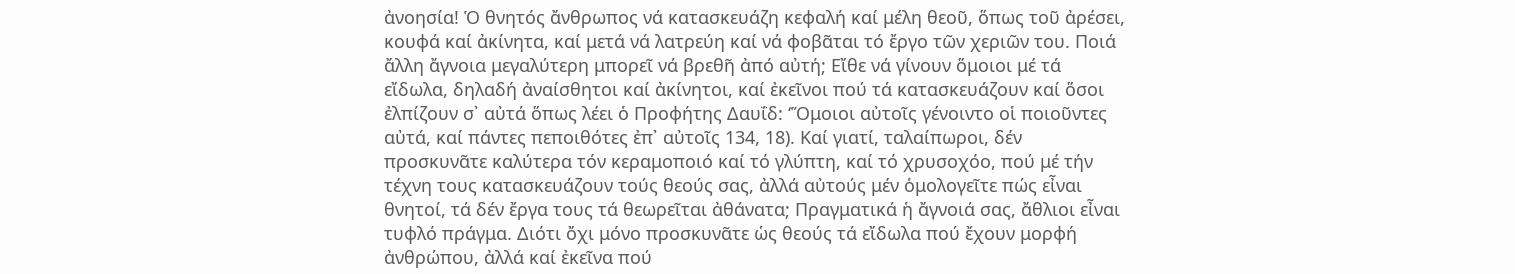ἀνοησία! Ὁ θνητός ἄνθρωπος νά κατασκευάζη κεφαλή καί μέλη θεοῦ, ὅπως τοῦ ἀρέσει, κουφά καί ἀκίνητα, καί μετά νά λατρεύη καί νά φοβᾶται τό ἔργο τῶν χεριῶν του. Ποιά ἄλλη ἄγνοια μεγαλύτερη μπορεῖ νά βρεθῆ ἀπό αὐτή; Εἴθε νά γίνουν ὅμοιοι μέ τά εἴδωλα, δηλαδή ἀναίσθητοι καί ἀκίνητοι, καί ἐκεῖνοι πού τά κατασκευάζουν καί ὅσοι ἐλπίζουν σ᾽ αὐτά ὅπως λέει ὁ Προφήτης Δαυΐδ: ‘Ὅμοιοι αὐτοῖς γένοιντο οἱ ποιοῦντες αὐτά, καί πάντες πεποιθότες ἐπ᾽ αὐτοῖς 134, 18). Καί γιατί, ταλαίπωροι, δέν προσκυνᾶτε καλύτερα τόν κεραμοποιό καί τό γλύπτη, καί τό χρυσοχόο, πού μέ τήν τέχνη τους κατασκευάζουν τούς θεούς σας, ἀλλά αὐτούς μέν ὁμολογεῖτε πώς εἶναι θνητοί, τά δέν ἔργα τους τά θεωρεῖται ἀθάνατα; Πραγματικά ἡ ἄγνοιά σας, ἄθλιοι εἶναι τυφλό πράγμα. Διότι ὄχι μόνο προσκυνᾶτε ὡς θεούς τά εἴδωλα πού ἔχουν μορφή ἀνθρώπου, ἀλλά καί ἐκεῖνα πού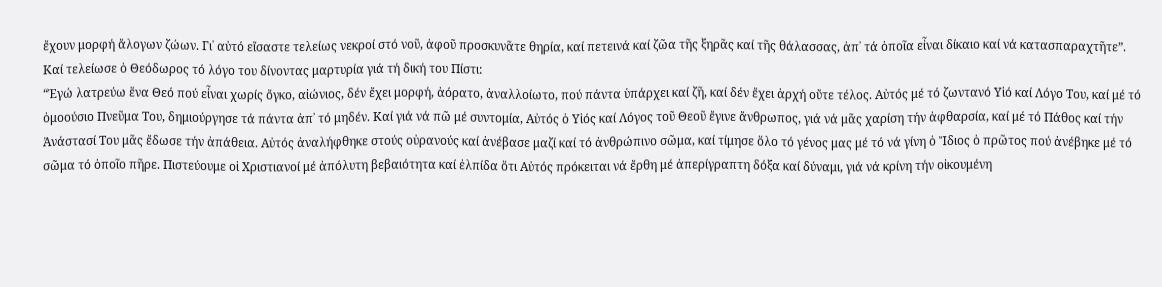ἔχουν μορφή ἄλογων ζώων. Γι᾽ αὐτό εἴσαστε τελείως νεκροί στό νοῦ, ἀφοῦ προσκυνᾶτε θηρία, καί πετεινά καί ζῶα τῆς ξηρᾶς καί τῆς θάλασσας, ἀπ᾽ τά ὁποῖα εἶναι δίκαιο καί νά κατασπαραχτῆτε”.
Καί τελείωσε ὁ Θεόδωρος τό λόγο του δίνοντας μαρτυρία γιά τή δική του Πίστι:
“Ἐγώ λατρεύω ἕνα Θεό πού εἶναι χωρίς ὄγκο, αἰώνιος, δέν ἔχει μορφή, ἀόρατο, ἀναλλοίωτο, πού πάντα ὑπάρχει καί ζῆ, καί δέν ἔχει ἀρχή οὔτε τέλος. Αὐτός μέ τό ζωντανό Υἱό καί Λόγο Του, καί μέ τό ὁμοούσιο Πνεῦμα Του, δημιούργησε τά πάντα ἀπ᾽ τό μηδέν. Καί γιά νά πῶ μέ συντομία, Αὐτός ὁ Υἱός καί Λόγος τοῦ Θεοῦ ἔγινε ἄνθρωπος, γιά νά μᾶς χαρίση τήν ἀφθαρσία, καί μέ τό Πάθος καί τήν Ἀνάστασί Του μᾶς ἔδωσε τήν ἀπάθεια. Αὐτός ἀναλήφθηκε στούς οὐρανούς καί ἀνέβασε μαζί καί τό ἀνθρώπινο σῶμα, καί τίμησε ὅλο τό γένος μας μέ τό νά γίνη ὁ Ἴδιος ὁ πρῶτος πού ἀνέβηκε μέ τό σῶμα τό ὁποῖο πῆρε. Πιστεύουμε οἱ Χριστιανοί μέ ἀπόλυτη βεβαιότητα καί ἐλπίδα ὅτι Αὐτός πρόκειται νά ἔρθη μέ ἀπερίγραπτη δόξα καί δύναμι, γιά νά κρίνη τήν οἰκουμένη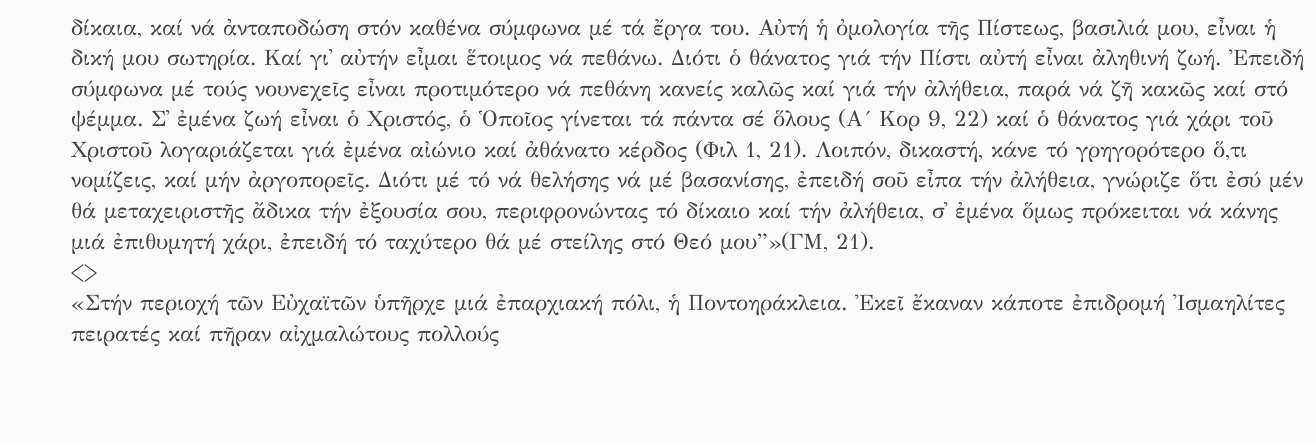δίκαια, καί νά ἀνταποδώση στόν καθένα σύμφωνα μέ τά ἔργα του. Αὐτή ἡ ὀμολογία τῆς Πίστεως, βασιλιά μου, εἶναι ἡ δική μου σωτηρία. Καί γι᾽ αὐτήν εἶμαι ἕτοιμος νά πεθάνω. Διότι ὁ θάνατος γιά τήν Πίστι αὐτή εἶναι ἀληθινή ζωή. Ἐπειδή σύμφωνα μέ τούς νουνεχεῖς εἶναι προτιμότερο νά πεθάνη κανείς καλῶς καί γιά τήν ἀλήθεια, παρά νά ζῆ κακῶς καί στό ψέμμα. Σ᾽ ἐμένα ζωή εἶναι ὁ Χριστός, ὁ Ὁποῖος γίνεται τά πάντα σέ ὅλους (Α´ Κορ 9, 22) καί ὁ θάνατος γιά χάρι τοῦ Χριστοῦ λογαριάζεται γιά ἐμένα αἰώνιο καί ἀθάνατο κέρδος (Φιλ 1, 21). Λοιπόν, δικαστή, κάνε τό γρηγορότερο ὅ,τι νομίζεις, καί μήν ἀργοπορεῖς. Διότι μέ τό νά θελήσης νά μέ βασανίσης, ἐπειδή σοῦ εἶπα τήν ἀλήθεια, γνώριζε ὅτι ἐσύ μέν θά μεταχειριστῆς ἄδικα τήν ἐξουσία σου, περιφρονώντας τό δίκαιο καί τήν ἀλήθεια, σ᾽ ἐμένα ὅμως πρόκειται νά κάνης μιά ἐπιθυμητή χάρι, ἐπειδή τό ταχύτερο θά μέ στείλης στό Θεό μου”»(ΓΜ, 21).
<>
«Στήν περιοχή τῶν Εὐχαϊτῶν ὑπῆρχε μιά ἐπαρχιακή πόλι, ἡ Ποντοηράκλεια. Ἐκεῖ ἔκαναν κάποτε ἐπιδρομή Ἰσμαηλίτες πειρατές καί πῆραν αἰχμαλώτους πολλούς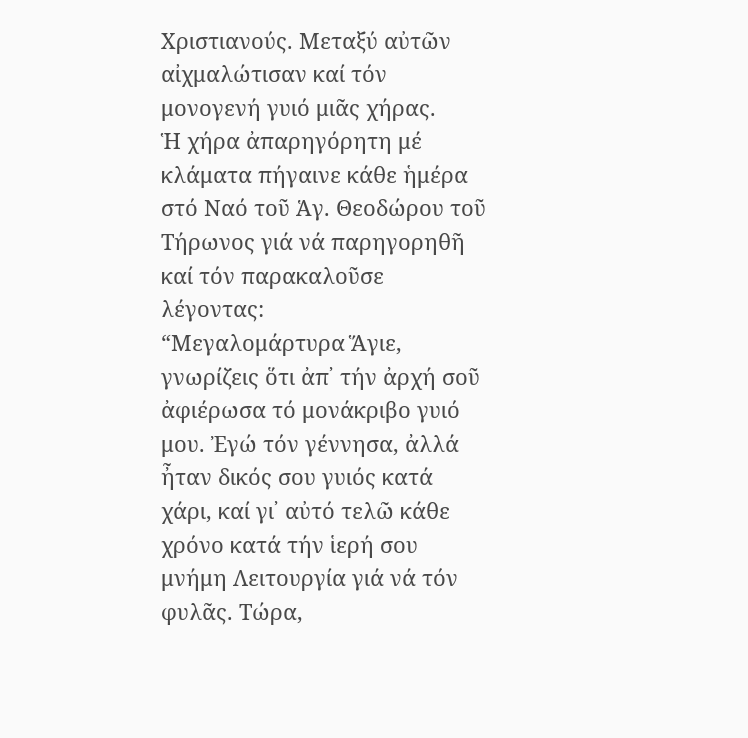Χριστιανούς. Μεταξύ αὐτῶν αἰχμαλώτισαν καί τόν μονογενή γυιό μιᾶς χήρας.
Ἡ χήρα ἀπαρηγόρητη μέ κλάματα πήγαινε κάθε ἡμέρα στό Ναό τοῦ Ἁγ. Θεοδώρου τοῦ Τήρωνος γιά νά παρηγορηθῆ καί τόν παρακαλοῦσε λέγοντας:
“Μεγαλομάρτυρα Ἅγιε, γνωρίζεις ὅτι ἀπ᾽ τήν ἀρχή σοῦ ἀφιέρωσα τό μονάκριβο γυιό μου. Ἐγώ τόν γέννησα, ἀλλά ἦταν δικός σου γυιός κατά χάρι, καί γι᾽ αὐτό τελῶ κάθε χρόνο κατά τήν ἱερή σου μνήμη Λειτουργία γιά νά τόν φυλᾶς. Τώρα,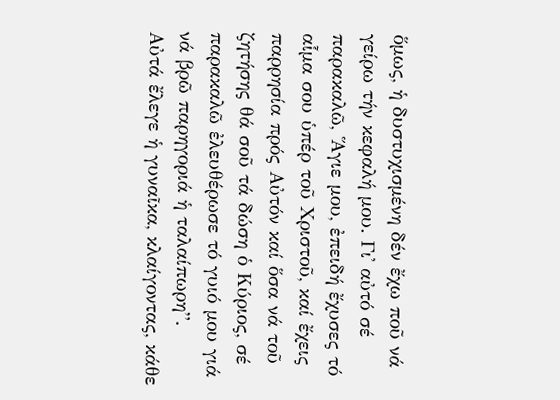ὅμως, ἡ δυστυχισμένη δέν ἔχω ποῦ νά γείρω τήν κεφαλή μου. Γι᾽ αὐτό σέ παρακαλῶ, Ἅγιε μου, ἐπειδή ἔχυσες τό αἷμα σου ὑπέρ τοῦ Χριστοῦ, καί ἔχεις παρρησία πρός Αὐτόν καί ὅσα νά τοῦ ζητήσης θά σοῦ τά δώση ὁ Κύριος, σέ παρακαλῶ ἐλευθέρωσε τό γυιό μου γιά νά βρῶ παρηγοριά ἡ ταλαίπωρη”.
Αὐτά ἔλεγε ἡ γυναῖκα, κλαίγοντας, κάθε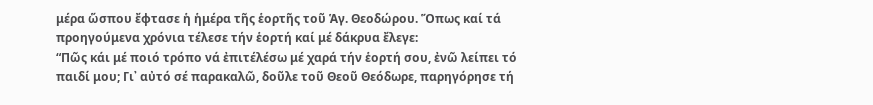μέρα ὥσπου ἔφτασε ἡ ἡμέρα τῆς ἑορτῆς τοῦ Ἁγ. Θεοδώρου. Ὅπως καί τά προηγούμενα χρόνια τέλεσε τήν ἑορτή καί μέ δάκρυα ἔλεγε:
“Πῶς κάι μέ ποιό τρόπο νά ἐπιτέλέσω μέ χαρά τήν ἑορτή σου, ἐνῶ λείπει τό παιδί μου; Γι᾽ αὐτό σέ παρακαλῶ, δοῦλε τοῦ Θεοῦ Θεόδωρε, παρηγόρησε τή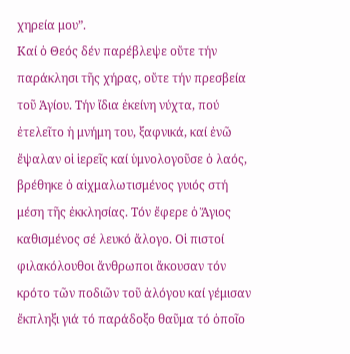χηρεία μου”.
Καί ὁ Θεός δέν παρέβλεψε οὔτε τήν παράκλησι τῆς χήρας, οὔτε τήν πρεσβεία τοῦ Ἁγίου. Τήν ἴδια ἐκείνη νύχτα, πού ἐτελεῖτο ἡ μνήμη του, ξαφνικά, καί ἐνῶ ἔψαλαν οἱ ἱερεῖς καί ὑμνολογοῦσε ὁ λαός, βρέθηκε ὁ αἰχμαλωτισμένος γυιός στή μέση τῆς ἐκκλησίας. Τόν ἔφερε ὁ Ἅγιος καθισμένος σέ λευκό ἄλογο. Οἱ πιστοί φιλακόλουθοι ἄνθρωποι ἄκουσαν τόν κρότο τῶν ποδιῶν τοῦ ἀλόγου καί γέμισαν ἔκπληξι γιά τό παράδοξο θαῦμα τό ὁποῖο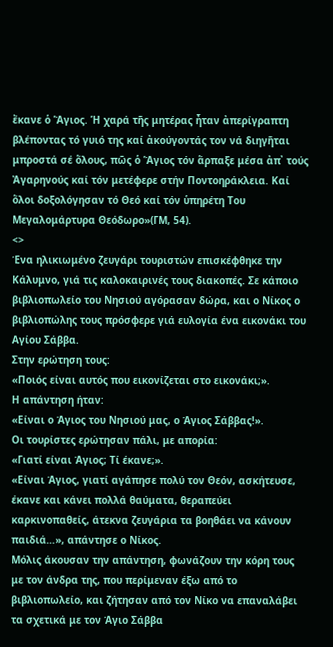ἔκανε ὁ Ἅγιος. Ἡ χαρά τῆς μητέρας ἦταν ἀπερίγραπτη βλέποντας τό γυιό της καί ἀκούγοντάς τον νά διηγῆται μπροστά σέ ὅλους, πῶς ὁ Ἅγιος τόν ἅρπαξε μέσα ἀπ᾽ τούς Ἀγαρηνούς καί τόν μετέφερε στήν Ποντοηράκλεια. Καί ὅλοι δοξολόγησαν τό Θεό καί τόν ὑπηρέτη Του Μεγαλομάρτυρα Θεόδωρο»(ΓΜ, 54).
<>
Ένα ηλικιωμένο ζευγάρι τουριστών επισκέφθηκε την Κάλυμνο, γιά τις καλοκαιρινές τους διακοπές. Σε κάποιο βιβλιοπωλείο του Νησιού αγόρασαν δώρα, και ο Νίκος ο βιβλιοπώλης τους πρόσφερε γιά ευλογία ένα εικονάκι του Αγίου Σάββα.
Στην ερώτηση τους:
«Ποιός είναι αυτός που εικονίζεται στο εικονάκι;».
Η απάντηση ήταν:
«Είναι ο Άγιος του Νησιού μας, ο Άγιος Σάββας!».
Οι τουρίστες ερώτησαν πάλι, με απορία:
«Γιατί είναι Άγιος; Tί έκανε;».
«Είναι Άγιος, γιατί αγάπησε πολύ τον Θεόν, ασκήτευσε, έκανε και κάνει πολλά θαύματα, θεραπεύει καρκινοπαθείς, άτεκνα ζευγάρια τα βοηθάει να κάνουν παιδιά…», απάντησε ο Νίκος.
Μόλις άκουσαν την απάντηση, φωνάζουν την κόρη τους με τον άνδρα της, που περίμεναν έξω από το βιβλιοπωλείο, και ζήτησαν από τον Νίκο να επαναλάβει τα σχετικά με τον Άγιο Σάββα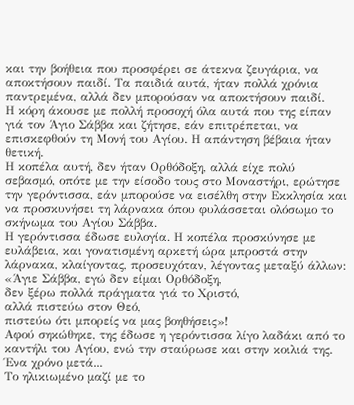και την βοήθεια που προσφέρει σε άτεκνα ζευγάρια, να αποκτήσουν παιδί. Τα παιδιά αυτά, ήταν πολλά χρόνια παντρεμένα, αλλά δεν μπορούσαν να αποκτήσουν παιδί.
Η κόρη άκουσε με πολλή προσοχή όλα αυτά που της είπαν γιά τον Άγιο Σάββα και ζήτησε, εάν επιτρέπεται, να επισκεφθούν τη Μονή του Αγίου. Η απάντηση βέβαια ήταν θετική.
Η κοπέλα αυτή, δεν ήταν Ορθόδοξη, αλλά είχε πολύ σεβασμό, οπότε με την είσοδο τους στο Μοναστήρι, ερώτησε την γερόντισσα, εάν μπορούσε να εισέλθη στην Εκκλησία και να προσκυνήσει τη λάρνακα όπου φυλάσσεται ολόσωμο το σκήνωμα του Αγίου Σάββα.
Η γερόντισσα έδωσε ευλογία. Η κοπέλα προσκύνησε με ευλάβεια, και γονατισμένη αρκετή ώρα μπροστά στην λάρνακα, κλαίγοντας, προσευχόταν, λέγοντας μεταξύ άλλων:
«Άγιε Σάββα, εγώ δεν είμαι Ορθόδοξη,
δεν ξέρω πολλά πράγματα γιά το Χριστό,
αλλά πιστεύω στον Θεό,
πιστεύω ότι μπορείς να μας βοηθήσεις»!
Αφού σηκώθηκε, της έδωσε η γερόντισσα λίγο λαδάκι από το καντήλι του Αγίου, ενώ την σταύρωσε και στην κοιλιά της.
Ένα χρόνο μετά...
Το ηλικιωμένο μαζί με το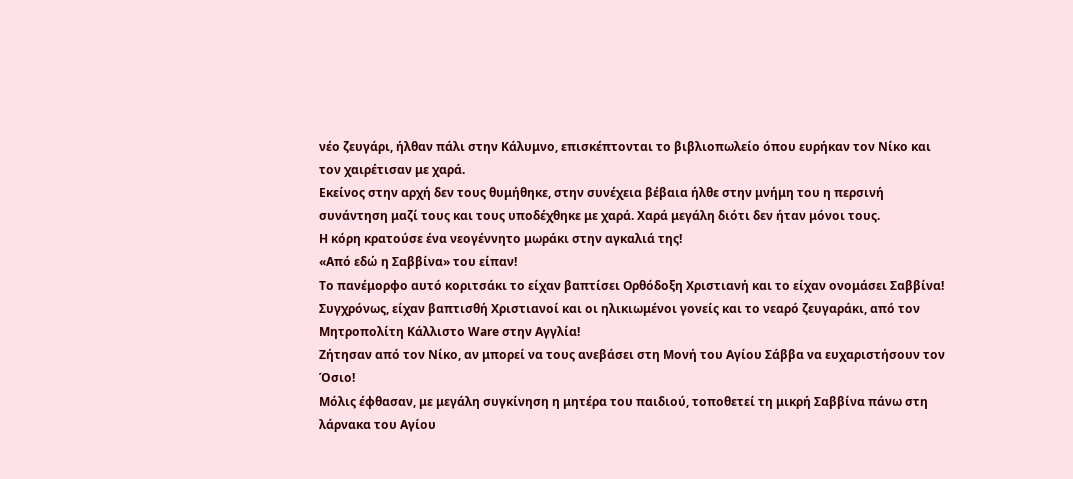νέο ζευγάρι, ήλθαν πάλι στην Κάλυμνο, επισκέπτονται το βιβλιοπωλείο όπου ευρήκαν τον Νίκο και τον χαιρέτισαν με χαρά.
Εκείνος στην αρχή δεν τους θυμήθηκε, στην συνέχεια βέβαια ήλθε στην μνήμη του η περσινή συνάντηση μαζί τους και τους υποδέχθηκε με χαρά. Χαρά μεγάλη διότι δεν ήταν μόνοι τους.
Η κόρη κρατούσε ένα νεογέννητο μωράκι στην αγκαλιά της!
«Από εδώ η Σαββίνα» του είπαν!
Το πανέμορφο αυτό κοριτσάκι το είχαν βαπτίσει Ορθόδοξη Χριστιανή και το είχαν ονομάσει Σαββίνα!
Συγχρόνως, είχαν βαπτισθή Χριστιανοί και οι ηλικιωμένοι γονείς και το νεαρό ζευγαράκι, από τον Μητροπολίτη Κάλλιστο Ware στην Αγγλία!
Ζήτησαν από τον Νίκο, αν μπορεί να τους ανεβάσει στη Μονή του Αγίου Σάββα να ευχαριστήσουν τον Όσιο!
Μόλις έφθασαν, με μεγάλη συγκίνηση η μητέρα του παιδιού, τοποθετεί τη μικρή Σαββίνα πάνω στη λάρνακα του Αγίου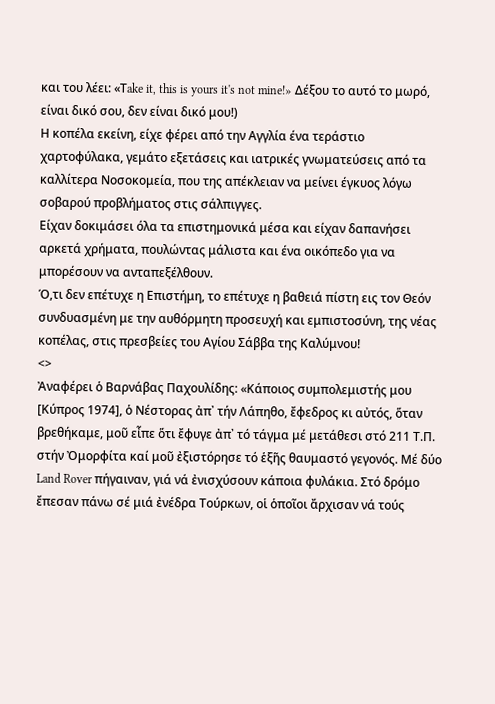και του λέει: «Τake it, this is yours it's not mine!» Δέξου το αυτό το μωρό, είναι δικό σου, δεν είναι δικό μου!)
Η κοπέλα εκείνη, είχε φέρει από την Αγγλία ένα τεράστιο χαρτοφύλακα, γεμάτο εξετάσεις και ιατρικές γνωματεύσεις από τα καλλίτερα Νοσοκομεία, που της απέκλειαν να μείνει έγκυος λόγω σοβαρού προβλήματος στις σάλπιγγες.
Είχαν δοκιμάσει όλα τα επιστημονικά μέσα και είχαν δαπανήσει αρκετά χρήματα, πουλώντας μάλιστα και ένα οικόπεδο για να μπορέσουν να ανταπεξέλθουν.
Ό,τι δεν επέτυχε η Επιστήμη, το επέτυχε η βαθειά πίστη εις τον Θεόν συνδυασμένη με την αυθόρμητη προσευχή και εμπιστοσύνη, της νέας κοπέλας, στις πρεσβείες του Αγίου Σάββα της Καλύμνου!
<>
Ἀναφέρει ὁ Βαρνάβας Παχουλίδης: «Κάποιος συμπολεμιστής μου [Κύπρος 1974], ὁ Νέστορας ἀπ᾽ τήν Λάπηθο, ἔφεδρος κι αὐτός, ὅταν βρεθήκαμε, μοῦ εἶπε ὅτι ἔφυγε ἀπ᾽ τό τάγμα μέ μετάθεσι στό 211 Τ.Π. στήν Ὀμορφίτα καί μοῦ ἐξιστόρησε τό ἑξῆς θαυμαστό γεγονός. Μέ δύο Land Rover πήγαιναν, γιά νά ἐνισχύσουν κάποια φυλάκια. Στό δρόμο ἔπεσαν πάνω σέ μιά ἐνέδρα Τούρκων, οἱ ὁποῖοι ἄρχισαν νά τούς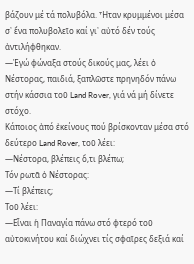βάζουν μέ τά πολυβόλα. Ἦταν κρυμμένοι μέσα σ᾽ ἕνα πολυβολεῖο καί γι᾽ αὐτό δέν τούς ἀντιλήφθηκαν.
—Ἐγώ φώναξα στούς δικούς μας, λέει ὁ Νέστορας, παιδιά, ξαπλῶστε πρηνηδόν πάνω στήν κάσσια τοῦ Land Rover, γιά νά μή δίνετε στόχο.
Κάποιος ἀπό ἐκείνους πού βρίσκονταν μέσα στό δεύτερο Land Rover, τοῦ λέει:
—Νέστορα, βλέπεις ὅ,τι βλέπω;
Τόν ρωτᾶ ὁ Νέστορας:
—Τί βλέπεις;
Τοῦ λέει:
—Εἶναι ἡ Παναγία πάνω στό φτερό τοῦ αὐτοκινήτου καί διώχνει τίς σφαῖρες δεξιά καί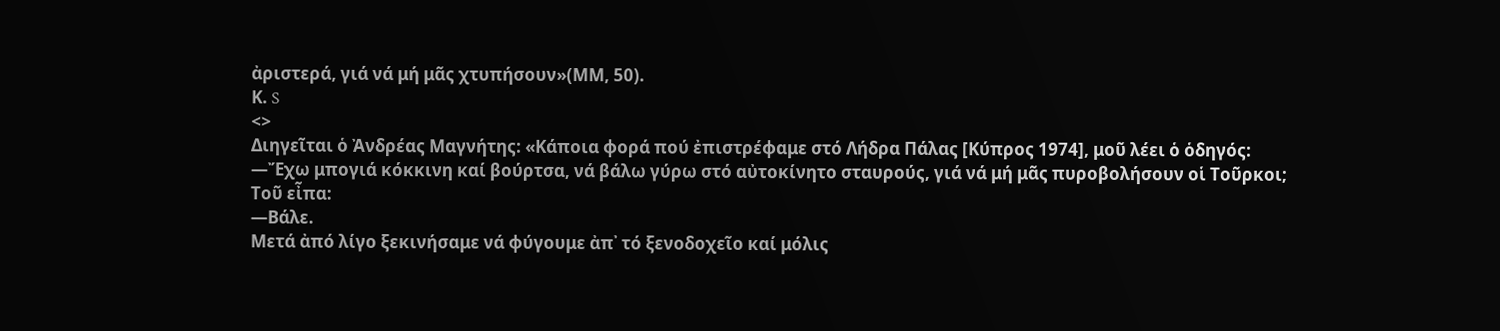ἀριστερά, γιά νά μή μᾶς χτυπήσουν»(ΜΜ, 50).
Κ. S
<>
Διηγεῖται ὁ Ἀνδρέας Μαγνήτης: «Κάποια φορά πού ἐπιστρέφαμε στό Λήδρα Πάλας [Κύπρος 1974], μοῦ λέει ὁ ὁδηγός:
—Ἔχω μπογιά κόκκινη καί βούρτσα, νά βάλω γύρω στό αὐτοκίνητο σταυρούς, γιά νά μή μᾶς πυροβολήσουν οἱ Τοῦρκοι;
Τοῦ εἶπα:
—Βάλε.
Μετά ἀπό λίγο ξεκινήσαμε νά φύγουμε ἀπ᾽ τό ξενοδοχεῖο καί μόλις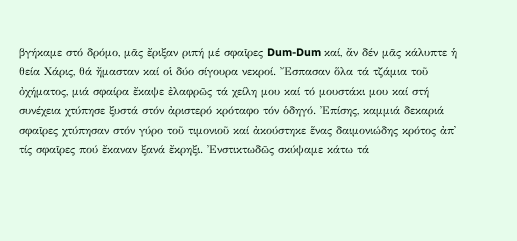βγήκαμε στό δρόμο, μᾶς ἔριξαν ριπή μέ σφαῖρες Dum-Dum καί, ἄν δέν μᾶς κάλυπτε ἡ θεία Χάρις, θά ἤμασταν καί οἱ δύο σίγουρα νεκροί. Ἔσπασαν ὅλα τά τζάμια τοῦ ὀχήματος, μιά σφαίρα ἔκαψε ἐλαφρῶς τά χείλη μου καί τό μουστάκι μου καί στή συνέχεια χτύπησε ξυστά στόν ἀριστερό κρόταφο τόν ὁδηγό. Ἐπίσης, καμμιά δεκαριά σφαῖρες χτύπησαν στόν γύρο τοῦ τιμονιοῦ καί ἀκούστηκε ἕνας δαιμονιώδης κρότος ἀπ᾽ τίς σφαῖρες πού ἔκαναν ξανά ἔκρηξι. Ἐνστικτωδῶς σκύψαμε κάτω τά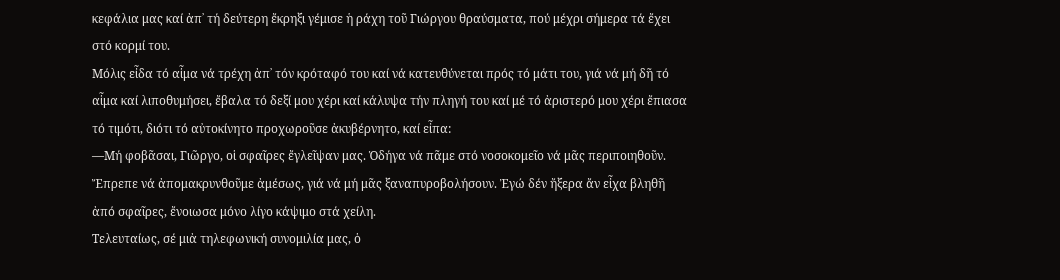κεφάλια μας καί ἀπ᾽ τή δεύτερη ἔκρηξι γέμισε ἡ ράχη τοῦ Γιώργου θραύσματα, πού μέχρι σήμερα τά ἔχει στό κορμί του.
Μόλις εἶδα τό αἷμα νά τρέχη ἀπ᾽ τόν κρόταφό του καί νά κατευθύνεται πρός τό μάτι του, γιά νά μή δῆ τό αἷμα καί λιποθυμήσει, ἔβαλα τό δεξί μου χέρι καί κάλυψα τήν πληγή του καί μέ τό ἀριστερό μου χέρι ἔπιασα τό τιμότι, διότι τό αὐτοκίνητο προχωροῦσε ἀκυβέρνητο, καί εἶπα:
—Μή φοβᾶσαι, Γιῶργο, οἱ σφαῖρες ἔγλεῖψαν μας. Ὁδήγα νά πᾶμε στό νοσοκομεῖο νά μᾶς περιποιηθοῦν.
Ἔπρεπε νά ἀπομακρυνθοῦμε ἀμέσως, γιά νά μή μᾶς ξαναπυροβολήσουν. Ἐγώ δέν ἤξερα ἄν εἶχα βληθῆ ἀπό σφαῖρες, ἔνοιωσα μόνο λίγο κάψιμο στά χείλη.
Τελευταίως, σέ μιἀ τηλεφωνική συνομιλία μας, ὁ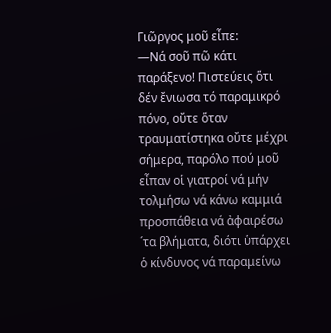Γιῶργος μοῦ εἶπε:
—Νά σοῦ πῶ κάτι παράξενο! Πιστεύεις ὅτι δέν ἔνιωσα τό παραμικρό πόνο, οὔτε ὅταν τραυματίστηκα οὔτε μέχρι σήμερα, παρόλο πού μοῦ εἶπαν οἱ γιατροί νά μήν τολμήσω νά κάνω καμμιά προσπάθεια νά ἀφαιρέσω ´τα βλήματα, διότι ὑπάρχει ὁ κίνδυνος νά παραμείνω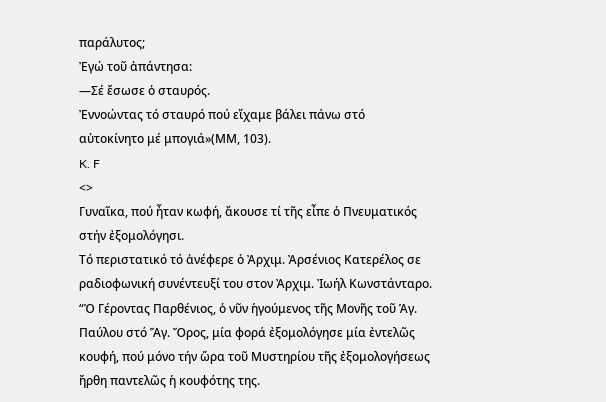παράλυτος;
Ἐγώ τοῦ ἀπάντησα:
—Σέ ἔσωσε ὁ σταυρός.
Ἐννοώντας τό σταυρό πού εἴχαμε βάλει πάνω στό αὐτοκίνητο μέ μπογιά»(ΜΜ, 103).
K. F
<>
Γυναῖκα, πού ἦταν κωφή, ἄκουσε τί τῆς εἶπε ὁ Πνευματικός στήν ἐξομολόγησι.
Τό περιστατικό τό ἀνέφερε ὁ Ἀρχιμ. Ἀρσένιος Κατερέλος σε ραδιοφωνική συνέντευξί του στον Ἀρχιμ. Ἰωήλ Κωνστάνταρο.
“Ὁ Γέροντας Παρθένιος, ὁ νῦν ἡγούμενος τῆς Μονῆς τοῦ Ἁγ. Παύλου στό Ἅγ. Ὄρος, μία φορά ἐξομολόγησε μία ἐντελῶς κουφή, πού μόνο τήν ὥρα τοῦ Μυστηρίου τῆς ἐξομολογήσεως ἤρθη παντελῶς ἡ κουφότης της.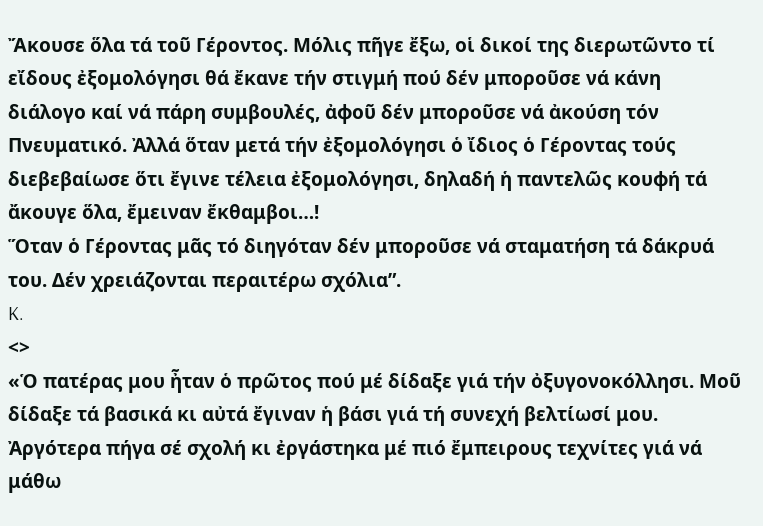Ἄκουσε ὅλα τά τοῦ Γέροντος. Μόλις πῆγε ἔξω, οἱ δικοί της διερωτῶντο τί εἴδους ἐξομολόγησι θά ἔκανε τήν στιγμή πού δέν μποροῦσε νά κάνη διάλογο καί νά πάρη συμβουλές, ἀφοῦ δέν μποροῦσε νά ἀκούση τόν Πνευματικό. Ἀλλά ὅταν μετά τήν ἐξομολόγησι ὁ ἴδιος ὁ Γέροντας τούς διεβεβαίωσε ὅτι ἔγινε τέλεια ἐξομολόγησι, δηλαδή ἡ παντελῶς κουφή τά ἄκουγε ὅλα, ἔμειναν ἔκθαμβοι…!
Ὅταν ὁ Γέροντας μᾶς τό διηγόταν δέν μποροῦσε νά σταματήση τά δάκρυά του. Δέν χρειάζονται περαιτέρω σχόλια”.
K.
<>
«Ὁ πατέρας μου ἦταν ὁ πρῶτος πού μέ δίδαξε γιά τήν ὀξυγονοκόλλησι. Μοῦ δίδαξε τά βασικά κι αὐτά ἔγιναν ἡ βάσι γιά τή συνεχή βελτίωσί μου. Ἀργότερα πήγα σέ σχολή κι ἐργάστηκα μέ πιό ἔμπειρους τεχνίτες γιά νά μάθω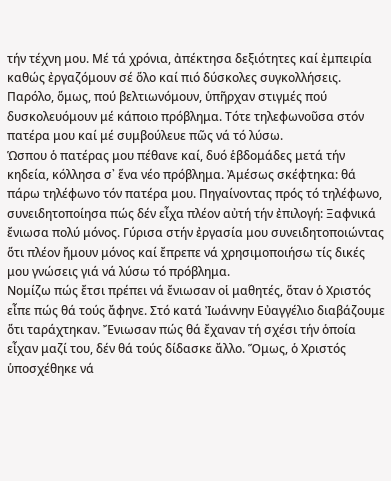τήν τέχνη μου. Μέ τά χρόνια, ἀπέκτησα δεξιότητες καί ἐμπειρία καθώς ἐργαζόμουν σέ ὅλο καί πιό δύσκολες συγκολλήσεις. Παρόλο, ὅμως, πού βελτιωνόμουν, ὑπῆρχαν στιγμές πού δυσκολευόμουν μέ κάποιο πρόβλημα. Τότε τηλεφωνοῦσα στόν πατέρα μου καί μέ συμβούλευε πῶς νά τό λύσω.
Ὡσπου ὁ πατέρας μου πέθανε καί, δυό ἑβδομάδες μετά τήν κηδεία, κόλλησα σ᾽ ἕνα νέο πρόβλημα. Ἀμέσως σκέφτηκα: θά πάρω τηλέφωνο τόν πατέρα μου. Πηγαίνοντας πρός τό τηλέφωνο, συνειδητοποίησα πώς δέν εἶχα πλέον αὐτή τήν ἐπιλογή: Ξαφνικά ἔνιωσα πολύ μόνος. Γύρισα στήν ἐργασία μου συνειδητοποιώντας ὅτι πλέον ἤμουν μόνος καί ἔπρεπε νά χρησιμοποιήσω τίς δικές μου γνώσεις γιά νά λύσω τό πρόβλημα.
Νομίζω πώς ἔτσι πρέπει νά ἔνιωσαν οἱ μαθητές, ὅταν ὁ Χριστός εἶπε πώς θά τούς ἄφηνε. Στό κατά Ἰωάννην Εὐαγγέλιο διαβάζουμε ὅτι ταράχτηκαν. Ἔνιωσαν πώς θά ἔχαναν τή σχέσι τήν ὁποία εἶχαν μαζί του, δέν θά τούς δίδασκε ἄλλο. Ὅμως, ὁ Χριστός ὑποσχέθηκε νά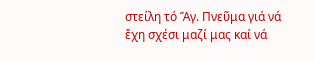στείλη τό Ἅγ. Πνεῦμα γιά νά ἔχη σχέσι μαζί μας καί νά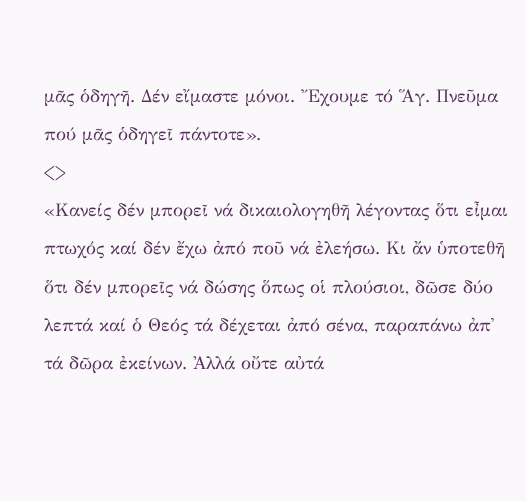μᾶς ὁδηγῆ. Δέν εἴμαστε μόνοι. Ἔχουμε τό Ἅγ. Πνεῦμα πού μᾶς ὁδηγεῖ πάντοτε».
<>
«Κανείς δέν μπορεῖ νά δικαιολογηθῆ λέγοντας ὅτι εἶμαι πτωχός καί δέν ἔχω ἀπό ποῦ νά ἐλεήσω. Κι ἄν ὑποτεθῆ ὅτι δέν μπορεῖς νά δώσης ὅπως οἱ πλούσιοι, δῶσε δύο λεπτά καί ὁ Θεός τά δέχεται ἀπό σένα, παραπάνω ἀπ᾽ τά δῶρα ἐκείνων. Ἀλλά οὔτε αὐτά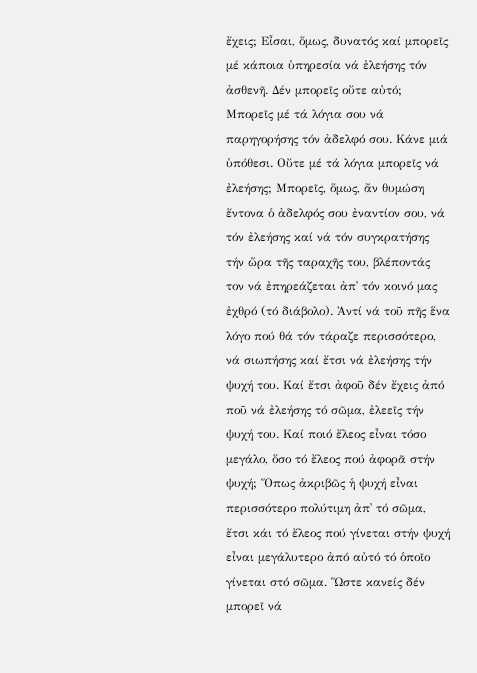ἔχεις; Εἶσαι, ὅμως, δυνατός καί μπορεῖς μέ κάποια ὑπηρεσία νά ἐλεήσης τόν ἀσθενῆ. Δέν μπορεῖς οὔτε αὐτό; Μπορεῖς μέ τά λόγια σου νά παρηγορήσης τόν ἀδελφό σου. Κάνε μιά ὑπόθεσι. Οὔτε μέ τά λόγια μπορεῖς νά ἐλεήσης; Μπορεῖς, ὅμως, ἄν θυμώση ἔντονα ὁ ἀδελφός σου ἐναντίον σου, νά τόν ἐλεήσης καί νά τόν συγκρατήσης τήν ὥρα τῆς ταραχῆς του, βλέποντάς τον νά ἐπηρεάζεται ἀπ᾽ τόν κοινό μας ἐχθρό (τό διάβολο). Ἀντί νά τοῦ πῆς ἕνα λόγο πού θά τόν τάραζε περισσότερο, νά σιωπήσης καί ἔτσι νά ἐλεήσης τήν ψυχή του. Καί ἔτσι ἀφοῦ δέν ἔχεις ἀπό ποῦ νά ἐλεήσης τό σῶμα, ἐλεεῖς τήν ψυχή του. Καί ποιό ἔλεος εἶναι τόσο μεγάλο, ὅσο τό ἔλεος πού ἀφορᾶ στήν ψυχή; Ὅπως ἀκριβῶς ἡ ψυχή εἶναι περισσότερο πολύτιμη ἀπ᾽ τό σῶμα, ἔτσι κάι τό ἔλεος πού γίνεται στήν ψυχή εἶναι μεγάλυτερο ἀπό αὐτό τό ὁποῖο γίνεται στό σῶμα. Ὥστε κανείς δέν μπορεῖ νά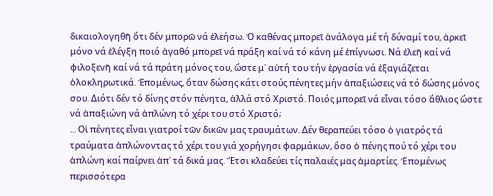δικαιολογηθῆ ὅτι δέν μπορῶ νά ἐλεήσω. Ὁ καθένας μπορεῖ ἀνάλογα μέ τή δύναμί του, ἀρκεῖ μόνο νά ἐλέγξη ποιό ἀγαθό μπορεῖ νά πράξη καί νά τό κάνη μέ ἐπίγνωσι. Νά ἐλεῆ καί νά φιλοξενῆ καί νά τά πράτη μόνος του, ὥστε μ᾽ αὐτή του τήν ἐργασία νά ἐξαγιάζεται ὁλοκληρωτικά. Ἐπομένως, ὅταν δώσης κάτι στούς πένητες μήν ἀπαξιώσεις νά τό δώσης μόνος σου. Διότι δέν τό δίνης στόν πένητα, ἀλλά στό Χριστό. Ποιός μπορεῖ νά εἶναι τόσο ἄθλιος ὥστε νά ἀπαξιώνη νά ἁπλώνη τό χέρι του στό Χριστό;
... Οἱ πένητες εἶναι γιατροί τῶν δικῶν μας τραυμάτων. Δέν θεραπεύει τόσο ὁ γιατρός τά τραύματα ἁπλώνοντας τό χέρι του γιά χορήγησι φαρμάκων, ὅσο ὁ πένης πού τό χέρι του ἁπλώνη καί παίρνει ἀπ᾽ τά δικά μας. Ἔτσι κλαδεύει τίς παλαιές μας ἁμαρτίες. Ἑπομένως περισσότερα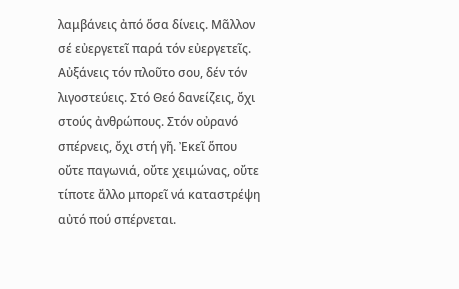λαμβάνεις ἀπό ὅσα δίνεις. Μᾶλλον σέ εὐεργετεῖ παρά τόν εὐεργετεῖς. Αὐξάνεις τόν πλοῦτο σου, δέν τόν λιγοστεύεις. Στό Θεό δανείζεις, ὄχι στούς ἀνθρώπους. Στόν οὐρανό σπέρνεις, ὄχι στή γῆ. Ἐκεῖ ὅπου οὔτε παγωνιά, οὔτε χειμώνας, οὔτε τίποτε ἄλλο μπορεῖ νά καταστρέψη αὐτό πού σπέρνεται.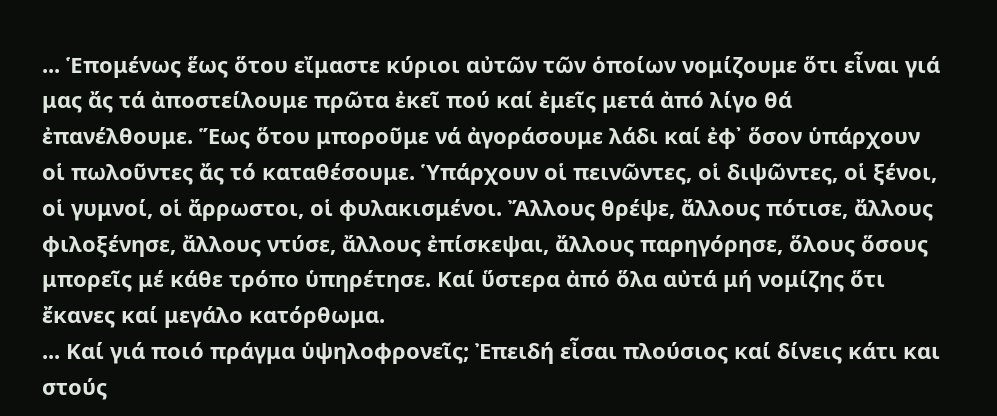... Ἑπομένως ἕως ὅτου εἴμαστε κύριοι αὐτῶν τῶν ὁποίων νομίζουμε ὅτι εἶναι γιά μας ἄς τά ἀποστείλουμε πρῶτα ἐκεῖ πού καί ἐμεῖς μετά ἀπό λίγο θά ἐπανέλθουμε. Ἕως ὅτου μποροῦμε νά ἀγοράσουμε λάδι καί ἐφ᾽ ὅσον ὑπάρχουν οἱ πωλοῦντες ἄς τό καταθέσουμε. Ὑπάρχουν οἱ πεινῶντες, οἱ διψῶντες, οἱ ξένοι, οἱ γυμνοί, οἱ ἄρρωστοι, οἱ φυλακισμένοι. Ἄλλους θρέψε, ἄλλους πότισε, ἄλλους φιλοξένησε, ἄλλους ντύσε, ἄλλους ἐπίσκεψαι, ἄλλους παρηγόρησε, ὅλους ὅσους μπορεῖς μέ κάθε τρόπο ὑπηρέτησε. Καί ὕστερα ἀπό ὅλα αὐτά μή νομίζης ὅτι ἔκανες καί μεγάλο κατόρθωμα.
... Καί γιά ποιό πράγμα ὑψηλοφρονεῖς; Ἐπειδή εἶσαι πλούσιος καί δίνεις κάτι και στούς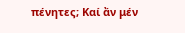πένητες; Καί ἄν μέν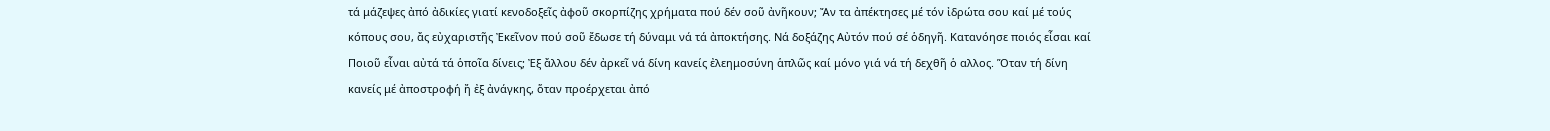τά μάζεψες ἀπό ἀδικίες γιατί κενοδοξεῖς ἀφοῦ σκορπίζης χρήματα πού δέν σοῦ ἀνῆκουν; Ἄν τα ἀπέκτησες μέ τόν ἰδρώτα σου καί μέ τούς κόπους σου, ἄς εὐχαριστῆς Ἐκεῖνον πού σοῦ ἔδωσε τή δύναμι νά τά ἀποκτήσης. Νά δοξάζης Αὐτόν πού σέ ὁδηγῆ. Κατανόησε ποιός εἶσαι καί Ποιοῦ εἶναι αὐτά τά ὁποῖα δίνεις; Ἐξ ἄλλου δέν ἀρκεῖ νά δίνη κανείς ἐλεημοσύνη ἁπλῶς καί μόνο γιά νά τή δεχθῆ ὁ αλλος. Ὅταν τή δίνη κανείς μέ ἀποστροφή ἤ ἐξ ἀνάγκης, ὅταν προέρχεται ἀπό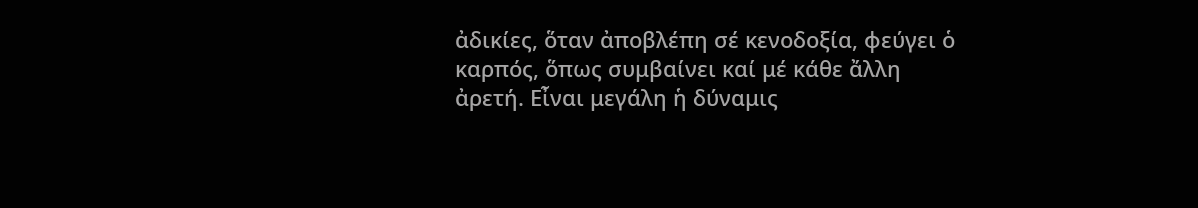ἀδικίες, ὅταν ἀποβλέπη σέ κενοδοξία, φεύγει ὁ καρπός, ὅπως συμβαίνει καί μέ κάθε ἄλλη ἀρετή. Εἶναι μεγάλη ἡ δύναμις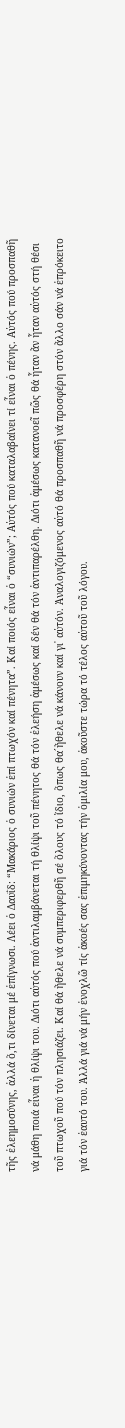τῆς ἐλεημοσύνης, ἀλλά ὅ,τι δίνεται μέ ἐπίγνωσι. Λέει ὁ Δαυΐδ: “Μακάριος ὁ συνιών ἐπί πτωχόν καί πένητα”. Καί ποιός εἶναι ὁ “συνιών”; Αὐτός πού καταλαβαίνει τί εἶναι ὁ πένης. Αὐτός πού προσπαθῆ νά μάθη ποιά εἶναι ἡ θλίψι του. Διότι αὐτός πού ἀντιλαμβάνεται τή θλίψι τοῦ πένητος θά τόν ἐλεήση ἀμέσως καί δέν θά τόν ἀντιπαρέλθη. Διότι ἀμέσως κατανοεῖ πῶς θά ἦταν ἄν ἦταν αὐτός στή θέσι τοῦ πτωχοῦ πού τόν πλησιάζει. Καί θά ἤθελε νά συμπεριφερθῆ σέ ὅλους τό ἴδιο, ὅπως θα´ἤθελε νά κάνουν καί γι᾽ αὐτόν. Ἀναλογιζόμενος αὐτό θά προσπαθῆ νά προσφέρη στόν ἄλλο σάν νά ἐπρόκειτο γιά τόν ἑαυτό του. Ἀλλά γιά νά μήν ἐνοχλῶ τίς ἀκοές σας ἐπιμηκύνοντας τήν ὁμιλία μου, ἀκοῦστε τώρα τό τέλος αὐτοῦ τοῦ λόγου.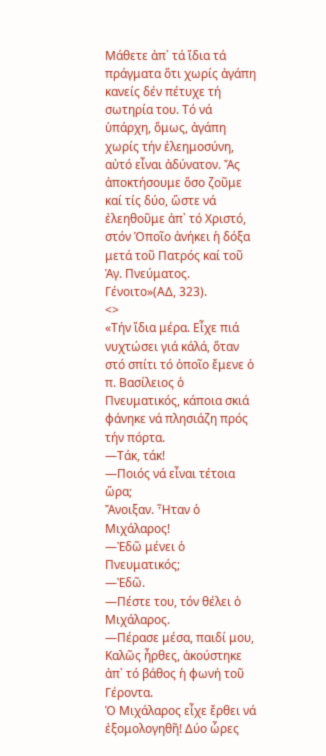Μάθετε ἀπ᾽ τά ἴδια τά πράγματα ὅτι χωρίς ἀγάπη κανείς δέν πέτυχε τή σωτηρία του. Τό νά ὑπάρχη, ὅμως, ἀγάπη χωρίς τήν ἐλεημοσύνη, αὐτό εἶναι ἀδύνατον. Ἄς ἀποκτήσουμε ὅσο ζοῦμε καί τίς δύο, ὥστε νά ἐλεηθοῦμε ἀπ᾽ τό Χριστό, στόν Ὁποῖο ἀνήκει ἡ δόξα μετά τοῦ Πατρός καί τοῦ Ἁγ. Πνεύματος. Γένοιτο»(ΑΔ, 323).
<>
«Τήν ἴδια μέρα. Εἶχε πιά νυχτώσει γιά κάλά, ὅταν στό σπίτι τό ὁποῖο ἔμενε ὁ π. Βασίλειος ὁ Πνευματικός, κάποια σκιά φάνηκε νά πλησιάζη πρός τήν πόρτα.
—Τάκ, τάκ!
—Ποιός νά εἶναι τέτοια ὥρα;
Ἄνοιξαν. Ἦταν ὁ Μιχάλαρος!
—Ἐδῶ μένει ὁ Πνευματικός;
—Ἐδῶ.
—Πέστε του, τόν θέλει ὁ Μιχάλαρος.
—Πέρασε μέσα, παιδί μου, Καλῶς ἦρθες, ἀκούστηκε ἀπ᾽ τό βάθος ἡ φωνή τοῦ Γέροντα.
Ὁ Μιχάλαρος εἶχε ἔρθει νά ἐξομολογηθῆ! Δύο ὧρες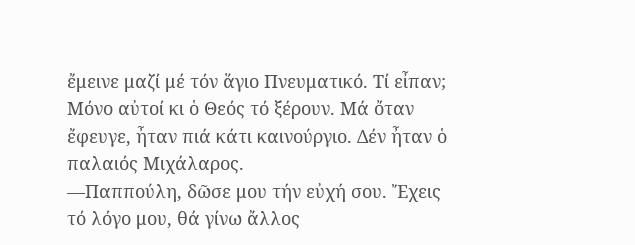ἔμεινε μαζί μέ τόν ἅγιο Πνευματικό. Τί εἶπαν; Μόνο αὐτοί κι ὁ Θεός τό ξέρουν. Μά ὄταν ἔφευγε, ἦταν πιά κάτι καινούργιο. Δέν ἦταν ὁ παλαιός Μιχάλαρος.
—Παππούλη, δῶσε μου τήν εὐχή σου. Ἔχεις τό λόγο μου, θά γίνω ἄλλος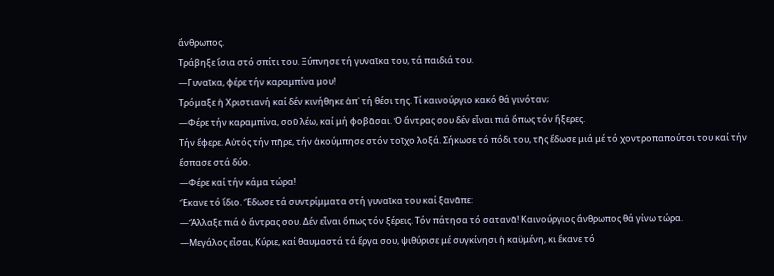ἄνθρωπος.
Τράβηξε ἴσια στό σπίτι του. Ξύπνησε τή γυναῖκα του, τά παιδιά του.
—Γυναῖκα, φέρε τήν καραμπίνα μου!
Τρόμαξε ἡ Χριστιανή καί δέν κινήθηκε ἀπ᾽ τή θέσι της. Τί καινούργιο κακό θά γινόταν;
—Φέρε τήν καραμπίνα, σοῦ λέω, καί μή φοβᾶσαι. Ὁ ἄντρας σου δέν εἶναι πιά ὅπως τόν ἤξερες.
Τήν ἔφερε. Αὐτός τήν πῆρε, τήν ἀκούμπησε στόν τοῖχο λοξά. Σήκωσε τό πόδι του, τῆς ἔδωσε μιά μέ τό χοντροπαπούτσι του καί τήν ἔσπασε στά δύο.
—Φέρε καί τήν κάμα τώρα!
Ἔκανε τό ἴδιο. Ἔδωσε τά συντρίμματα στή γυναῖκα του καί ξανᾶπε:
—Ἄλλαξε πιά ὁ ἄντρας σου. Δέν εἶναι ὅπως τόν ξέρεις. Τόν πάτησα τό σατανᾶ! Καινούργιος ἄνθρωπος θά γίνω τώρα.
—Μεγάλος εἶσαι, Κύριε, καί θαυμαστά τά ἔργα σου, ψιθύρισε μέ συγκίνησι ἡ καϋμένη, κι ἔκανε τό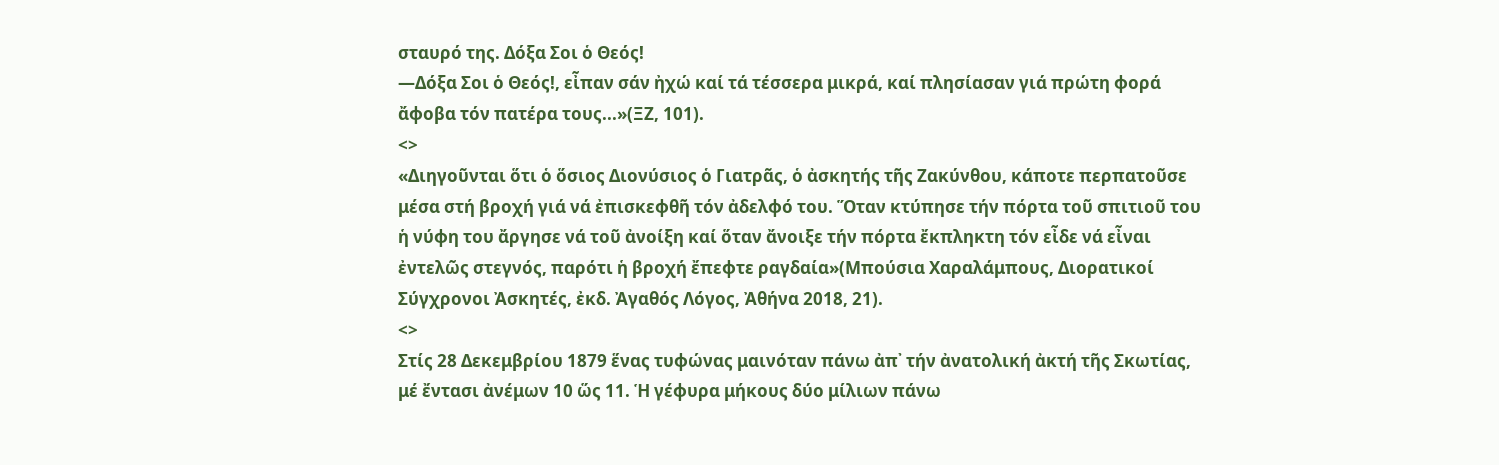σταυρό της. Δόξα Σοι ὁ Θεός!
—Δόξα Σοι ὁ Θεός!, εἶπαν σάν ἠχώ καί τά τέσσερα μικρά, καί πλησίασαν γιά πρώτη φορά ἄφοβα τόν πατέρα τους...»(ΞΖ, 101).
<>
«Διηγοῦνται ὅτι ὁ ὅσιος Διονύσιος ὁ Γιατρᾶς, ὁ ἀσκητής τῆς Ζακύνθου, κάποτε περπατοῦσε μέσα στή βροχή γιά νά ἐπισκεφθῆ τόν ἀδελφό του. Ὅταν κτύπησε τήν πόρτα τοῦ σπιτιοῦ του ἡ νύφη του ἄργησε νά τοῦ ἀνοίξη καί ὅταν ἄνοιξε τήν πόρτα ἔκπληκτη τόν εἶδε νά εἶναι ἐντελῶς στεγνός, παρότι ἡ βροχή ἔπεφτε ραγδαία»(Μπούσια Χαραλάμπους, Διορατικοί Σύγχρονοι Ἀσκητές, ἐκδ. Ἀγαθός Λόγος, Ἀθήνα 2018, 21).
<>
Στίς 28 Δεκεμβρίου 1879 ἕνας τυφώνας μαινόταν πάνω ἀπ᾽ τήν ἀνατολική ἀκτή τῆς Σκωτίας, μέ ἔντασι ἀνέμων 10 ὥς 11. Ἡ γέφυρα μήκους δύο μίλιων πάνω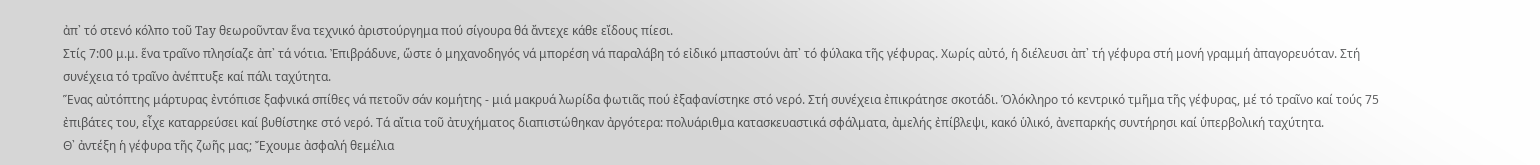ἀπ᾽ τό στενό κόλπο τοῦ Tay θεωροῦνταν ἕνα τεχνικό ἀριστούργημα πού σίγουρα θά ἄντεχε κάθε εἴδους πίεσι.
Στίς 7:00 μ.μ. ἕνα τραῖνο πλησίαζε ἀπ᾽ τά νότια. Ἐπιβράδυνε, ὥστε ὁ μηχανοδηγός νά μπορέση νά παραλάβη τό εἰδικό μπαστούνι ἀπ᾽ τό φύλακα τῆς γέφυρας. Χωρίς αὐτό, ἡ διέλευσι ἀπ᾽ τή γέφυρα στή μονή γραμμή ἀπαγορευόταν. Στή συνέχεια τό τραῖνο ἀνέπτυξε καί πάλι ταχύτητα.
Ἕνας αὐτόπτης μάρτυρας ἐντόπισε ξαφνικά σπίθες νά πετοῦν σάν κομήτης - μιά μακρυά λωρίδα φωτιᾶς πού ἐξαφανίστηκε στό νερό. Στή συνέχεια ἐπικράτησε σκοτάδι. Ὁλόκληρο τό κεντρικό τμῆμα τῆς γέφυρας, μέ τό τραῖνο καί τούς 75 ἐπιβάτες του, εἶχε καταρρεύσει καί βυθίστηκε στό νερό. Τά αἴτια τοῦ ἀτυχήματος διαπιστώθηκαν ἀργότερα: πολυάριθμα κατασκευαστικά σφάλματα, ἀμελής ἐπίβλεψι, κακό ὑλικό, ἀνεπαρκής συντήρησι καί ὑπερβολική ταχύτητα.
Θ᾽ ἀντέξη ἡ γέφυρα τῆς ζωῆς μας; Ἔχουμε ἀσφαλή θεμέλια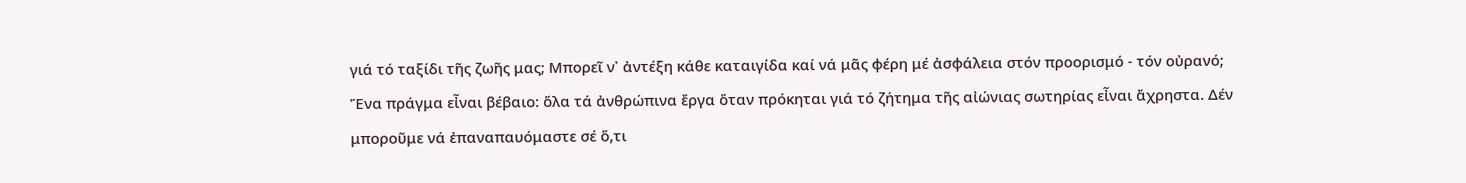γιά τό ταξίδι τῆς ζωῆς μας; Μπορεῖ ν᾽ ἀντέξη κάθε καταιγίδα καί νά μᾶς φέρη μέ ἀσφάλεια στόν προορισμό - τόν οὐρανό;
Ἕνα πράγμα εἶναι βέβαιο: ὅλα τά ἀνθρώπινα ἔργα ὅταν πρόκηται γιά τό ζήτημα τῆς αἰώνιας σωτηρίας εἶναι ἄχρηστα. Δέν μποροῦμε νά ἐπαναπαυόμαστε σέ ὅ,τι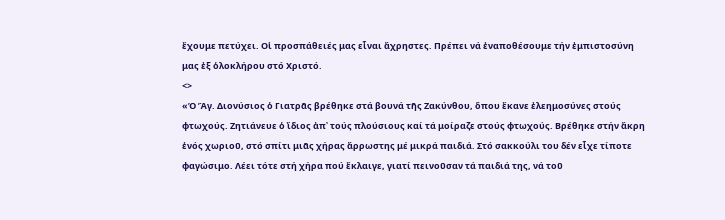ἔχουμε πετύχει. Οἱ προσπάθειές μας εἶναι ἄχρηστες. Πρέπει νά ἐναποθέσουμε τήν ἐμπιστοσύνη μας ἐξ ὁλοκλήρου στό Χριστό.
<>
«Ὁ Ἅγ. Διονύσιος ὁ Γιατρᾶς βρέθηκε στά βουνά τῆς Ζακύνθου, ὅπου ἔκανε ἐλεημοσύνες στούς φτωχούς. Ζητιάνευε ὁ ἴδιος ἀπ᾽ τούς πλούσιους καί τά μοίραζε στούς φτωχούς. Βρέθηκε στήν ἄκρη ἑνός χωριοῦ, στό σπίτι μιᾶς χήρας ἄρρωστης μέ μικρά παιδιά. Στό σακκούλι του δέν εἶχε τίποτε φαγώσιμο. Λέει τότε στή χήρα πού ἔκλαιγε, γιατί πεινοῦσαν τά παιδιά της, νά τοῦ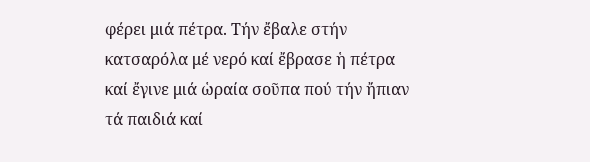φέρει μιά πέτρα. Τήν ἔβαλε στήν κατσαρόλα μέ νερό καί ἔβρασε ἡ πέτρα καί ἔγινε μιά ὡραία σοῦπα πού τήν ἤπιαν τά παιδιά καί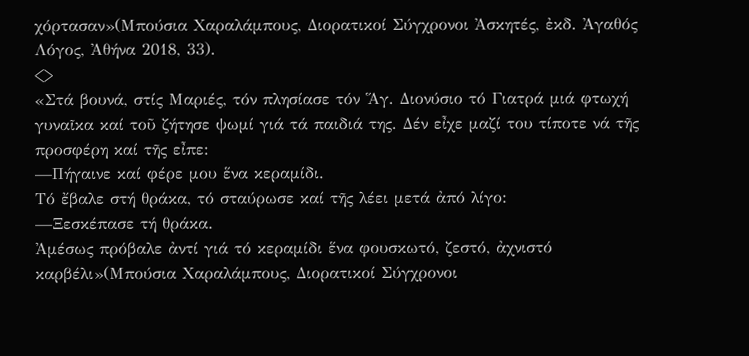χόρτασαν»(Μπούσια Χαραλάμπους, Διορατικοί Σύγχρονοι Ἀσκητές, ἐκδ. Ἀγαθός Λόγος, Ἀθήνα 2018, 33).
<>
«Στά βουνά, στίς Μαριές, τόν πλησίασε τόν Ἅγ. Διονύσιο τό Γιατρά μιά φτωχή γυναῖκα καί τοῦ ζήτησε ψωμί γιά τά παιδιά της. Δέν εἶχε μαζί του τίποτε νά τῆς προσφέρη καί τῆς εἶπε:
—Πήγαινε καί φέρε μου ἕνα κεραμίδι.
Τό ἔβαλε στή θράκα, τό σταύρωσε καί τῆς λέει μετά ἀπό λίγο:
—Ξεσκέπασε τή θράκα.
Ἀμέσως πρόβαλε ἀντί γιά τό κεραμίδι ἕνα φουσκωτό, ζεστό, ἀχνιστό καρβέλι»(Μπούσια Χαραλάμπους, Διορατικοί Σύγχρονοι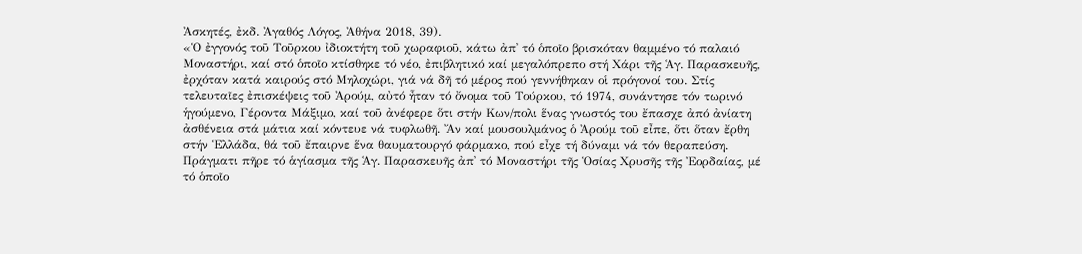Ἀσκητές, ἐκδ. Ἀγαθός Λόγος, Ἀθήνα 2018, 39).
«Ὁ ἐγγονός τοῦ Τοῦρκου ἰδιοκτήτη τοῦ χωραφιοῦ, κάτω ἀπ᾽ τό ὁποῖο βρισκόταν θαμμένο τό παλαιό Μοναστήρι, καί στό ὁποῖο κτίσθηκε τό νέο, ἐπιβλητικό καί μεγαλόπρεπο στή Χάρι τῆς Ἁγ. Παρασκευῆς, ἐρχόταν κατά καιρούς στό Μηλοχώρι, γιά νά δῆ τό μέρος πού γεννήθηκαν οἱ πρόγονοί του. Στίς τελευταῖες ἐπισκέψεις τοῦ Ἀρούμ, αὐτό ἦταν τό ὄνομα τοῦ Τούρκου, τό 1974, συνάντησε τόν τωρινό ἡγούμενο, Γέροντα Μάξιμο, καί τοῦ ἀνέφερε ὅτι στήν Κων/πολι ἕνας γνωστός του ἔπασχε ἀπό ἀνίατη ἀσθένεια στά μάτια καί κόντευε νά τυφλωθῆ. Ἄν καί μουσουλμάνος ὁ Ἀρούμ τοῦ εἶπε, ὅτι ὅταν ἔρθη στήν Ἑλλάδα, θά τοῦ ἔπαιρνε ἕνα θαυματουργό φάρμακο, πού εἶχε τή δύναμι νά τόν θεραπεύση. Πράγματι πῆρε τό ἁγίασμα τῆς Ἁγ. Παρασκευῆς ἀπ᾽ τό Μοναστήρι τῆς Ὁσίας Χρυσῆς τῆς Ἐορδαίας, μέ τό ὁποῖο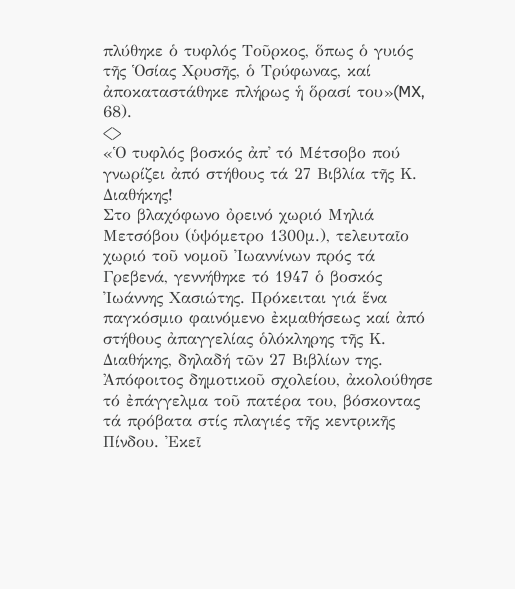πλύθηκε ὁ τυφλός Τοῦρκος, ὅπως ὁ γυιός τῆς Ὁσίας Χρυσῆς, ὁ Τρύφωνας, καί ἀποκαταστάθηκε πλήρως ἡ ὅρασί του»(MX, 68).
<>
«Ὁ τυφλός βοσκός ἀπ᾽ τό Μέτσοβο πού γνωρίζει ἀπό στήθους τά 27 Βιβλία τῆς Κ. Διαθήκης!
Στο βλαχόφωνο ὀρεινό χωριό Μηλιά Μετσόβου (ὑψόμετρο 1300μ.), τελευταῖο χωριό τοῦ νομοῦ Ἰωαννίνων πρός τά Γρεβενά, γεννήθηκε τό 1947 ὁ βοσκός Ἰωάννης Χασιώτης. Πρόκειται γιά ἕνα παγκόσμιο φαινόμενο ἐκμαθήσεως καί ἀπό στήθους ἀπαγγελίας ὁλόκληρης τῆς Κ. Διαθήκης, δηλαδή τῶν 27 Βιβλίων της.
Ἀπόφοιτος δημοτικοῦ σχολείου, ἀκολούθησε τό ἐπάγγελμα τοῦ πατέρα του, βόσκοντας τά πρόβατα στίς πλαγιές τῆς κεντρικῆς Πίνδου. Ἐκεῖ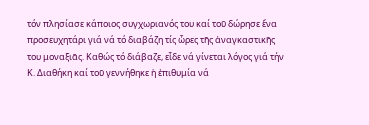τόν πλησίασε κάποιος συγχωριανός του καί τοῦ δώρησε ἕνα προσευχητάρι γιά νά τό διαβάζη τίς ὧρες τῆς ἀναγκαστικῆς του μοναξιᾶς. Καθώς τό διάβαζε, εἶδε νά γίνεται λόγος γιά τήν Κ. Διαθήκη καί τοῦ γεννήθηκε ἡ ἐπιθυμία νά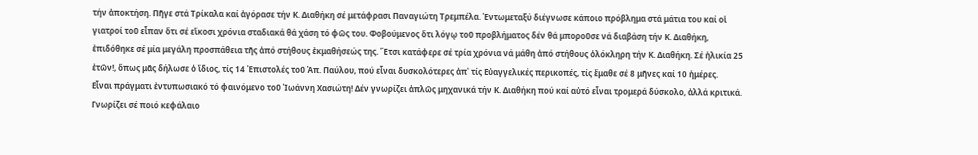τήν ἀποκτήση. Πῆγε στά Τρίκαλα καί ἀγόρασε τήν Κ. Διαθήκη σέ μετάφρασι Παναγιώτη Τρεμπέλα. Ἐντωμεταξύ διέγνωσε κάποιο πρόβλημα στά μάτια του καί οἱ γιατροί τοῦ εἶπαν ὅτι σέ εἴκοσι χρόνια σταδιακά θά χάση τό φῶς του. Φοβούμενος ὅτι λόγῳ τοῦ προβλήματος δέν θά μποροῦσε νά διαβάση τήν Κ. Διαθήκη, ἐπιδόθηκε σέ μία μεγάλη προσπάθεια τῆς ἀπό στήθους ἐκμαθήσεώς της. Ἔτσι κατάφερε σέ τρία χρόνια νά μάθη ἀπό στήθους ὁλόκληρη τήν Κ. Διαθήκη. Σέ ἡλικία 25 ἐτῶν!, ὅπως μᾶς δήλωσε ὁ ἴδιος, τίς 14 Ἐπιστολές τοῦ Ἀπ. Παύλου, πού εἶναι δυσκολότερες ἀπ᾽ τίς Εὐαγγελικές περικοπές, τίς ἔμαθε σέ 8 μῆνες καί 10 ἡμέρες.
Εἶναι πράγματι ἐντυπωσιακό τό φαινόμενο τοῦ Ἰωάννη Χασιώτη! Δέν γνωρίζει ἁπλῶς μηχανικά τήν Κ. Διαθήκη πού καί αὐτό εἶναι τρομερά δύσκολο, ἀλλά κριτικά. Γνωρίζει σέ ποιό κεφάλαιο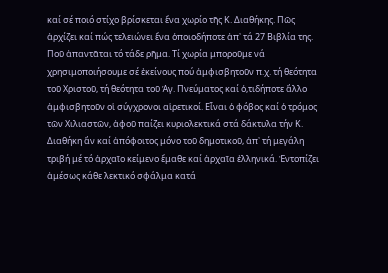καί σέ ποιό στίχο βρίσκεται ἕνα χωρίο τῆς Κ. Διαθήκης. Πῶς ἀρχίζει καί πώς τελειώνει ἕνα ὁποιοδήποτε ἀπ᾽ τά 27 Βιβλία της. Ποῦ ἀπαντᾶται τό τάδε ρῆμα. Τί χωρία μποροῦμε νά χρησιμοποιήσουμε σέ ἐκείνους πού ἀμφισβητοῦν π.χ. τή θεότητα τοῦ Χριστοῦ, τή θεότητα τοῦ Ἁγ. Πνεύματος καί ὁ,τιδήποτε ἄλλο ἀμφισβητοῦν οἱ σύγχρονοι αἱρετικοί. Εἶναι ὁ φόβος καί ὁ τρόμος τῶν Χιλιαστῶν, ἀφοῦ παίζει κυριολεκτικά στά δάκτυλα τήν Κ. Διαθήκη ἄν καί ἀπόφοιτος μόνο τοῦ δημοτικοῦ, ἀπ᾽ τή μεγάλη τριβή μέ τό ἀρχαῖο κείμενο ἔμαθε καί ἀρχαῖα ἐλληνικά. Ἐντοπίζει ἀμέσως κάθε λεκτικό σφάλμα κατά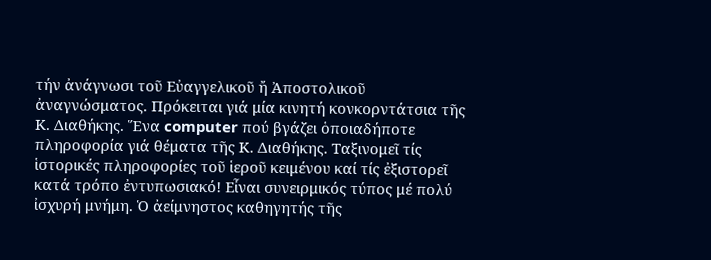τήν ἀνάγνωσι τοῦ Εὐαγγελικοῦ ἤ Ἀποστολικοῦ ἀναγνώσματος. Πρόκειται γιά μία κινητή κονκορντάτσια τῆς Κ. Διαθήκης. Ἕνα computer πού βγάζει ὁποιαδήποτε πληροφορία γιά θέματα τῆς Κ. Διαθήκης. Ταξινομεῖ τίς ἱστορικές πληροφορίες τοῦ ἱεροῦ κειμένου καί τίς ἐξιστορεῖ κατά τρόπο ἐντυπωσιακό! Εἶναι συνειρμικός τύπος μέ πολύ ἰσχυρή μνήμη. Ὁ ἀείμνηστος καθηγητής τῆς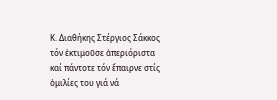Κ. Διαθήκης Στέργιος Σάκκος τόν ἐκτιμοῦσε ἀπεριόριστα καί πάντοτε τόν ἔπαιρνε στίς ὁμιλίες του γιά νά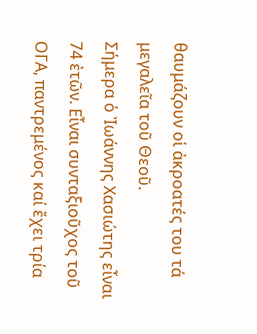θαυμάζουν οἱ ἀκροατές του τά μεγαλεῖα τοῦ Θεοῦ.
Σήμερα ὁ Ἰωάννης Χασιώτης εἶναι 74 ἐτῶν. Εἶναι συνταξιοῦχος τοῦ ΟΓΑ, παντρεμένος καί ἔχει τρία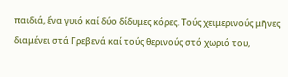παιδιά, ἕνα γυιό καί δύο δίδυμες κόρες. Τούς χειμερινούς μῆνες διαμένει στά Γρεβενά καί τούς θερινούς στό χωριό του,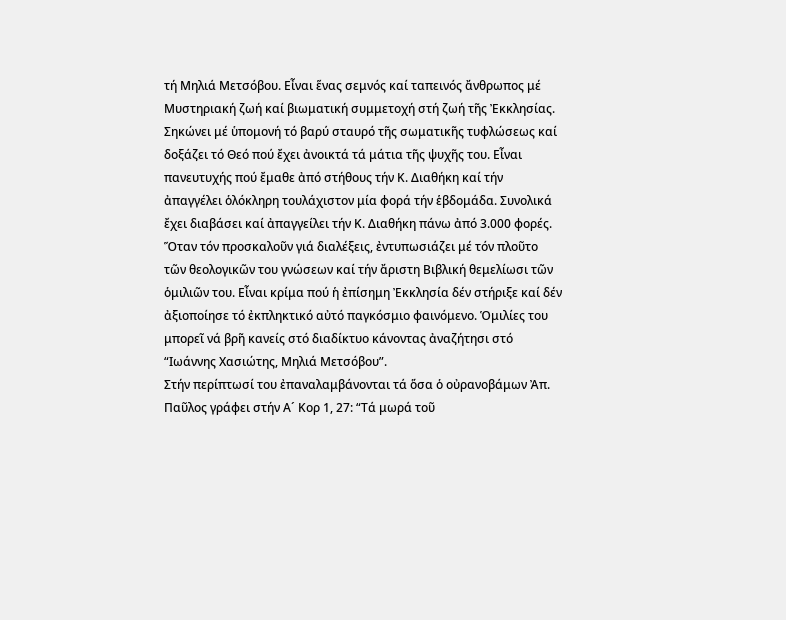τή Μηλιά Μετσόβου. Εἶναι ἕνας σεμνός καί ταπεινός ἄνθρωπος μέ Μυστηριακή ζωή καί βιωματική συμμετοχή στή ζωή τῆς Ἐκκλησίας. Σηκώνει μέ ὑπομονή τό βαρύ σταυρό τῆς σωματικῆς τυφλώσεως καί δοξάζει τό Θεό πού ἔχει ἀνοικτά τά μάτια τῆς ψυχῆς του. Εἶναι πανευτυχής πού ἔμαθε ἀπό στήθους τήν Κ. Διαθήκη καί τήν ἀπαγγέλει ὁλόκληρη τουλάχιστον μία φορά τήν ἑβδομάδα. Συνολικά ἔχει διαβάσει καί ἀπαγγείλει τήν Κ. Διαθήκη πάνω ἀπό 3.000 φορές. Ὅταν τόν προσκαλοῦν γιά διαλέξεις, ἐντυπωσιάζει μέ τόν πλοῦτο τῶν θεολογικῶν του γνώσεων καί τήν ἄριστη Βιβλική θεμελίωσι τῶν ὁμιλιῶν του. Εἶναι κρίμα πού ἡ ἐπίσημη Ἐκκλησία δέν στήριξε καί δέν ἀξιοποίησε τό ἐκπληκτικό αὐτό παγκόσμιο φαινόμενο. Ὁμιλίες του μπορεῖ νά βρῆ κανείς στό διαδίκτυο κάνοντας ἀναζήτησι στό “Ιωάννης Χασιώτης, Μηλιά Μετσόβου”.
Στήν περίπτωσί του ἐπαναλαμβάνονται τά ὅσα ὁ οὐρανοβάμων Ἀπ. Παῦλος γράφει στήν Α´ Κορ 1, 27: “Τά μωρά τοῦ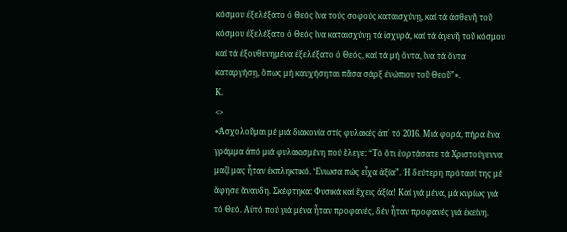κόσμου ἐξελέξατο ὁ Θεός ἵνα τούς σοφούς καταισχύνῃ, καί τά ἀσθενῆ τοῦ κόσμου ἐξελέξατο ὁ Θεός ἵνα καταισχύνῃ τά ἰσχυρά, καί τά ἀγενῆ τοῦ κόσμου καί τά ἐξουθενημένα ἐξελέξατο ὁ Θεός, καί τά μή ὄντα, ἵνα τά ὄντα καταργήσῃ, ὅπως μή καυχήσηται πᾶσα σάρξ ἐνώπιον τοῦ Θεοῦ”».
K.
<>
«Ἀσχολοῦμαι μέ μιά διακονία στίς φυλακές ἀπ᾽ τό 2016. Μιά φορά, πήρα ἕνα γράμμα ἀπό μιά φυλακισμένη πού ἔλεγε: “Τό ὄτι ἑορτάσατε τά Χριστούγεννα μαζί μας ἦταν ἐκπληκτικό. Ἔνιωσα πώς εἶχα ἀξία”. Ἡ δεύτερη πρότασί της μέ ἄφησε ἄναυδη. Σκέφτηκα: Φυσικά καί ἔχεις ἀξία! Καί γιά μένα, μά κυρίως γιά τό Θεό. Αὐτό πού γιά μένα ἦταν προφανές, δέν ἦταν προφανές γιά ἐκείνη.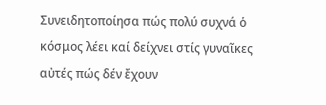Συνειδητοποίησα πώς πολύ συχνά ὁ κόσμος λέει καί δείχνει στίς γυναῖκες αὐτές πώς δέν ἔχουν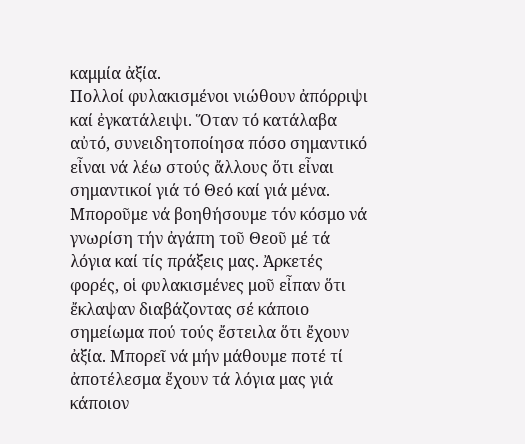καμμία ἀξία.
Πολλοί φυλακισμένοι νιώθουν ἀπόρριψι καί ἐγκατάλειψι. Ὅταν τό κατάλαβα αὐτό, συνειδητοποίησα πόσο σημαντικό εἶναι νά λέω στούς ἄλλους ὅτι εἶναι σημαντικοί γιά τό Θεό καί γιά μένα. Μποροῦμε νά βοηθήσουμε τόν κόσμο νά γνωρίση τήν ἀγάπη τοῦ Θεοῦ μέ τά λόγια καί τίς πράξεις μας. Ἀρκετές φορές, οἱ φυλακισμένες μοῦ εἶπαν ὅτι ἔκλαψαν διαβάζοντας σέ κάποιο σημείωμα πού τούς ἔστειλα ὅτι ἔχουν ἀξία. Μπορεῖ νά μήν μάθουμε ποτέ τί ἀποτέλεσμα ἔχουν τά λόγια μας γιά κάποιον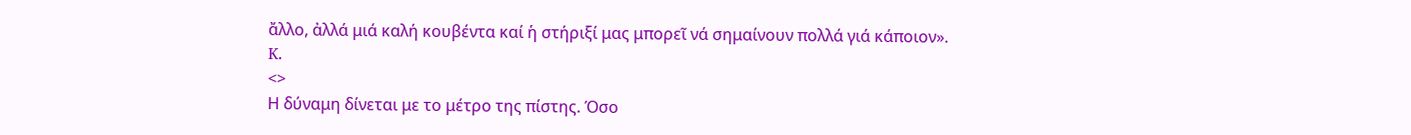ἄλλο, ἀλλά μιά καλή κουβέντα καί ἡ στήριξί μας μπορεῖ νά σημαίνουν πολλά γιά κάποιον».
K.
<>
Η δύναμη δίνεται με το μέτρο της πίστης. Όσο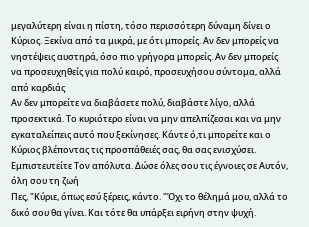μεγαλύτερη είναι η πίστη, τόσο περισσότερη δύναμη δίνει ο Κύριος. Ξεκίνα από τα μικρά, με ότι μπορείς. Αν δεν μπορείς να νηστέψεις αυστηρά, όσο πιο γρήγορα μπορείς. Αν δεν μπορείς να προσευχηθείς για πολύ καιρό, προσευχήσου σύντομα, αλλά από καρδιάς
Αν δεν μπορείτε να διαβάσετε πολύ, διαβάστε λίγο, αλλά προσεκτικά. Το κυριότερο είναι να μην απελπίζεσαι και να μην εγκαταλείπεις αυτό που ξεκίνησες. Κάντε ό,τι μπορείτε και ο Κύριος βλέποντας τις προσπάθειές σας, θα σας ενισχύσει. Εμπιστευτείτε Τον απόλυτα. Δώσε όλες σου τις έγνοιες σε Αυτόν, όλη σου τη ζωή
Πες, "Κύριε, όπως εσύ ξέρεις, κάντο. "Όχι το θέλημά μου, αλλά το δικό σου θα γίνει. Και τότε θα υπάρξει ειρήνη στην ψυχή.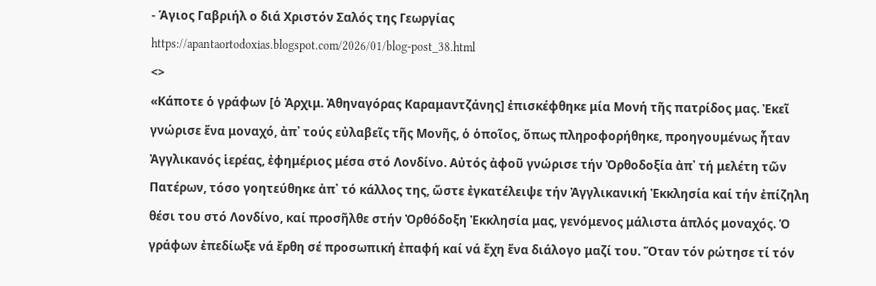- Άγιος Γαβριήλ ο διά Χριστόν Σαλός της Γεωργίας
https://apantaortodoxias.blogspot.com/2026/01/blog-post_38.html
<>
«Κάποτε ὁ γράφων [ὁ Ἀρχιμ. Ἀθηναγόρας Καραμαντζάνης] ἐπισκέφθηκε μία Μονή τῆς πατρίδος μας. Ἐκεῖ γνώρισε ἕνα μοναχό, ἀπ᾽ τούς εὐλαβεῖς τῆς Μονῆς, ὁ ὁποῖος, ὅπως πληροφορήθηκε, προηγουμένως ἦταν Ἀγγλικανός ἱερέας, ἐφημέριος μέσα στό Λονδίνο. Αὐτός ἀφοῦ γνώρισε τήν Ὀρθοδοξία ἀπ᾽ τή μελέτη τῶν Πατέρων, τόσο γοητεύθηκε ἀπ᾽ τό κάλλος της, ὥστε ἐγκατέλειψε τήν Ἀγγλικανική Ἐκκλησία καί τήν ἐπίζηλη θέσι του στό Λονδίνο, καί προσῆλθε στήν Ὀρθόδοξη Ἐκκλησία μας, γενόμενος μάλιστα ἁπλός μοναχός. Ὁ γράφων ἐπεδίωξε νά ἔρθη σέ προσωπική ἐπαφή καί νά ἔχη ἕνα διάλογο μαζί του. Ὅταν τόν ρώτησε τί τόν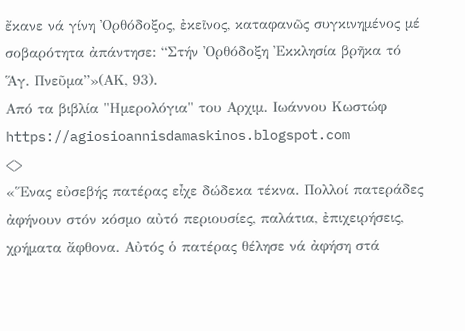ἔκανε νά γίνη Ὀρθόδοξος, ἐκεῖνος, καταφανῶς συγκινημένος μέ σοβαρότητα ἀπάντησε: “Στήν Ὀρθόδοξη Ἐκκλησία βρῆκα τό Ἅγ. Πνεῦμα”»(ΑΚ, 93).
Από τα βιβλία "Ημερολόγια" του Αρχιμ. Ιωάννου Κωστώφ
https://agiosioannisdamaskinos.blogspot.com
<>
«Ἕνας εὐσεβής πατέρας εἶχε δώδεκα τέκνα. Πολλοί πατεράδες ἀφήνουν στόν κόσμο αὐτό περιουσίες, παλάτια, ἐπιχειρήσεις, χρήματα ἄφθονα. Αὐτός ὁ πατέρας θέλησε νά ἀφήση στά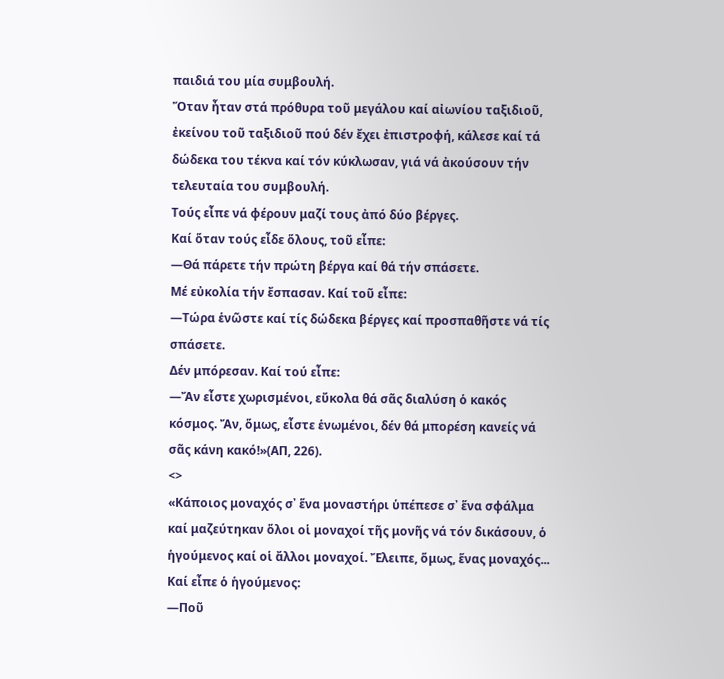παιδιά του μία συμβουλή.
Ὅταν ἦταν στά πρόθυρα τοῦ μεγάλου καί αἰωνίου ταξιδιοῦ, ἐκείνου τοῦ ταξιδιοῦ πού δέν ἔχει ἐπιστροφή, κάλεσε καί τά δώδεκα του τέκνα καί τόν κύκλωσαν, γιά νά ἀκούσουν τήν τελευταία του συμβουλή.
Τούς εἶπε νά φέρουν μαζί τους ἀπό δύο βέργες.
Καί ὅταν τούς εἶδε ὅλους, τοῦ εἶπε:
—Θά πάρετε τήν πρώτη βέργα καί θά τήν σπάσετε.
Μέ εὐκολία τήν ἔσπασαν. Καί τοῦ εἶπε:
—Τώρα ἑνῶστε καί τίς δώδεκα βέργες καί προσπαθῆστε νά τίς σπάσετε.
Δέν μπόρεσαν. Καί τού εἶπε:
—Ἄν εἶστε χωρισμένοι, εὔκολα θά σᾶς διαλύση ὁ κακός κόσμος. Ἄν, ὅμως, εἶστε ἑνωμένοι, δέν θά μπορέση κανείς νά σᾶς κάνη κακό!»(ΑΠ, 226).
<>
«Κάποιος μοναχός σ᾽ ἕνα μοναστήρι ὑπέπεσε σ᾽ ἕνα σφάλμα καί μαζεύτηκαν ὅλοι οἱ μοναχοί τῆς μονῆς νά τόν δικάσουν, ὁ ἡγούμενος καί οἱ ἄλλοι μοναχοί. Ἔλειπε, ὅμως, ἕνας μοναχός...
Καί εἶπε ὁ ἡγούμενος:
—Ποῦ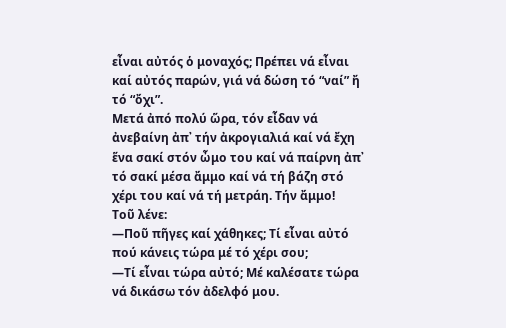εἶναι αὐτός ὁ μοναχός; Πρέπει νά εἶναι καί αὐτός παρών, γιά νά δώση τό “ναί” ἤ τό “ὄχι”.
Μετά ἀπό πολύ ὥρα, τόν εἶδαν νά ἀνεβαίνη ἀπ᾽ τήν ἀκρογιαλιά καί νά ἔχη ἕνα σακί στόν ὦμο του καί νά παίρνη ἀπ᾽ τό σακί μέσα ἄμμο καί νά τή βάζη στό χέρι του καί νά τή μετράη. Τήν ἄμμο!
Τοῦ λένε:
—Ποῦ πῆγες καί χάθηκες; Τί εἶναι αὐτό πού κάνεις τώρα μέ τό χέρι σου;
—Τί εἶναι τώρα αὐτό; Μέ καλέσατε τώρα νά δικάσω τόν ἀδελφό μου.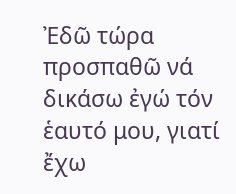Ἐδῶ τώρα προσπαθῶ νά δικάσω ἐγώ τόν ἑαυτό μου, γιατί ἔχω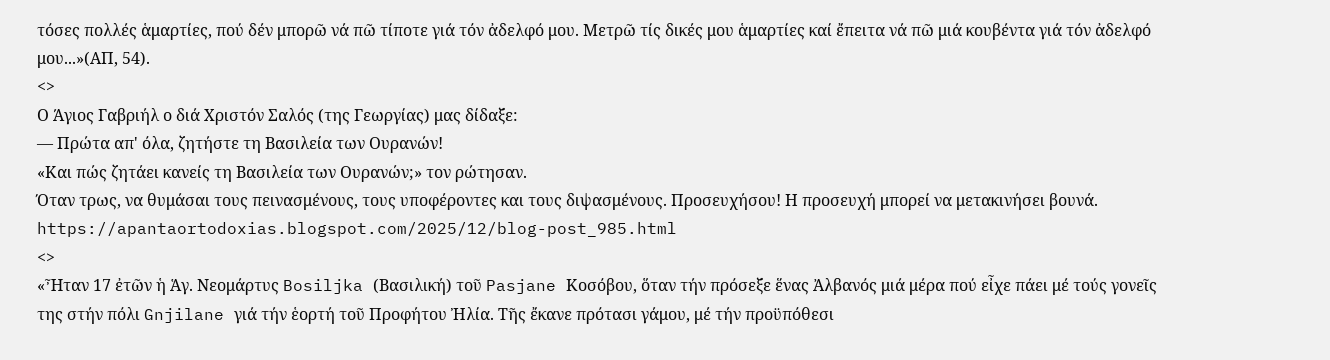τόσες πολλές ἁμαρτίες, πού δέν μπορῶ νά πῶ τίποτε γιά τόν ἀδελφό μου. Μετρῶ τίς δικές μου ἁμαρτίες καί ἔπειτα νά πῶ μιά κουβέντα γιά τόν ἀδελφό μου...»(ΑΠ, 54).
<>
Ο Άγιος Γαβριήλ ο διά Χριστόν Σαλός (της Γεωργίας) μας δίδαξε:
— Πρώτα απ' όλα, ζητήστε τη Βασιλεία των Ουρανών!
«Και πώς ζητάει κανείς τη Βασιλεία των Ουρανών;» τον ρώτησαν.
Όταν τρως, να θυμάσαι τους πεινασμένους, τους υποφέροντες και τους διψασμένους. Προσευχήσου! Η προσευχή μπορεί να μετακινήσει βουνά.
https://apantaortodoxias.blogspot.com/2025/12/blog-post_985.html
<>
«Ἦταν 17 ἐτῶν ἡ Ἁγ. Νεομάρτυς Bosiljka (Βασιλική) τοῦ Pasjane Κοσόβου, ὅταν τήν πρόσεξε ἕνας Ἀλβανός μιά μέρα πού εἶχε πάει μέ τούς γονεῖς της στήν πόλι Gnjilane γιά τήν ἑορτή τοῦ Προφήτου Ἠλία. Τῆς ἔκανε πρότασι γάμου, μέ τήν προϋπόθεσι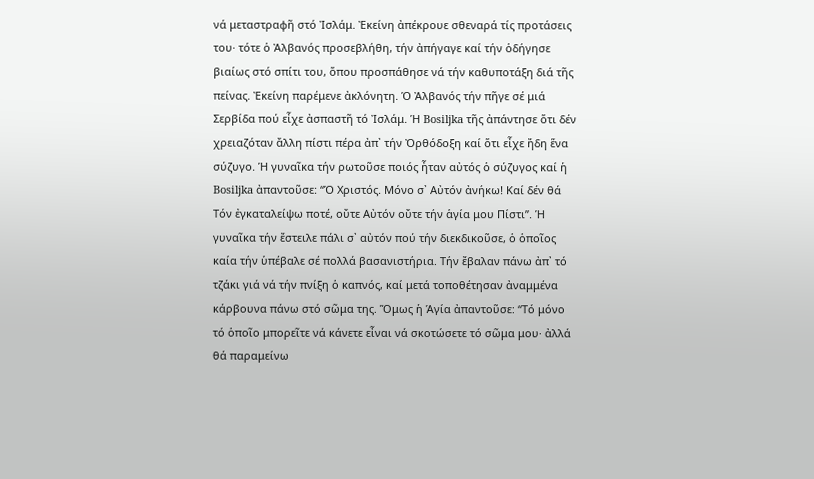νά μεταστραφῆ στό Ἰσλάμ. Ἐκείνη ἀπέκρουε σθεναρά τίς προτάσεις του· τότε ὁ Ἀλβανός προσεβλήθη, τήν ἀπήγαγε καί τήν ὁδήγησε βιαίως στό σπίτι του, ὅπου προσπάθησε νά τήν καθυποτάξη διά τῆς πείνας. Ἐκείνη παρέμενε ἀκλόνητη. Ὁ Ἀλβανός τήν πῆγε σέ μιά Σερβίδα πού εἶχε ἀσπαστῆ τό Ἰσλάμ. Ἡ Bosiljka τῆς ἀπάντησε ὅτι δέν χρειαζόταν ἄλλη πίστι πέρα ἀπ᾽ τήν Ὀρθόδοξη καί ὅτι εἶχε ἤδη ἕνα σύζυγο. Ἡ γυναῖκα τήν ρωτοῦσε ποιός ἦταν αὐτός ὁ σύζυγος καί ἡ Bosiljka ἀπαντοῦσε: “Ὁ Χριστός. Μόνο σ᾽ Αὐτόν ἀνήκω! Καί δέν θά Τόν ἐγκαταλείψω ποτέ, οὔτε Αὐτόν οὔτε τήν ἁγία μου Πίστι”. Ἡ γυναῖκα τήν ἔστειλε πάλι σ᾽ αὐτόν πού τήν διεκδικοῦσε, ὁ ὁποῖος καία τήν ὑπέβαλε σέ πολλά βασανιστήρια. Τήν ἔβαλαν πάνω ἀπ᾽ τό τζάκι γιά νά τήν πνίξη ὁ καπνός, καί μετά τοποθέτησαν ἀναμμένα κάρβουνα πάνω στό σῶμα της. Ὅμως ἡ Ἁγία ἀπαντοῦσε: “Τό μόνο τό ὁποῖο μπορεῖτε νά κάνετε εἶναι νά σκοτώσετε τό σῶμα μου· ἀλλά θά παραμείνω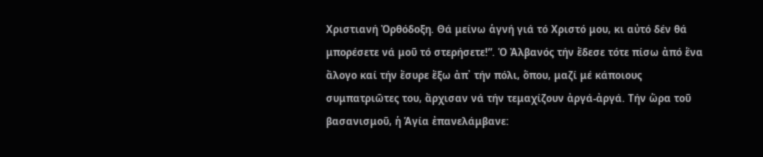Χριστιανή Ὀρθόδοξη. Θά μείνω ἁγνή γιά τό Χριστό μου, κι αὐτό δέν θά μπορέσετε νά μοῦ τό στερήσετε!”. Ὁ Ἀλβανός τήν ἔδεσε τότε πίσω ἀπό ἕνα ἄλογο καί τήν ἔσυρε ἔξω ἀπ᾽ τήν πόλι, ὅπου, μαζί μέ κάποιους συμπατριῶτες του, ἄρχισαν νά τήν τεμαχίζουν ἀργά-ἀργά. Τήν ὥρα τοῦ βασανισμοῦ, ἡ Ἁγία ἐπανελάμβανε: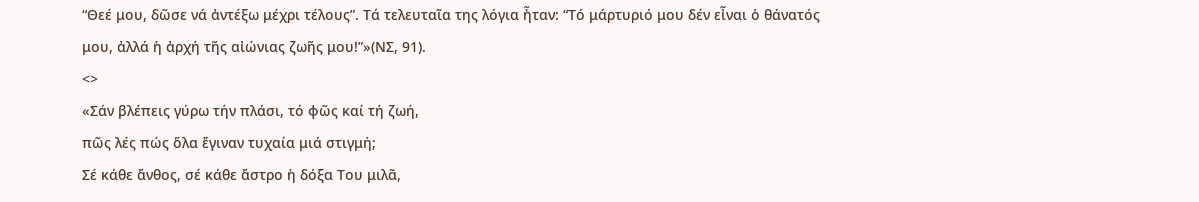“Θεέ μου, δῶσε νά ἀντέξω μέχρι τέλους”. Τά τελευταῖα της λόγια ἦταν: “Τό μάρτυριό μου δέν εἶναι ὁ θάνατός μου, ἀλλά ἡ ἀρχή τῆς αἰώνιας ζωῆς μου!”»(ΝΣ, 91).
<>
«Σάν βλέπεις γύρω τήν πλάσι, τό φῶς καί τή ζωή,
πῶς λές πώς ὅλα ἔγιναν τυχαία μιά στιγμή;
Σέ κάθε ἄνθος, σέ κάθε ἄστρο ἡ δόξα Του μιλᾶ,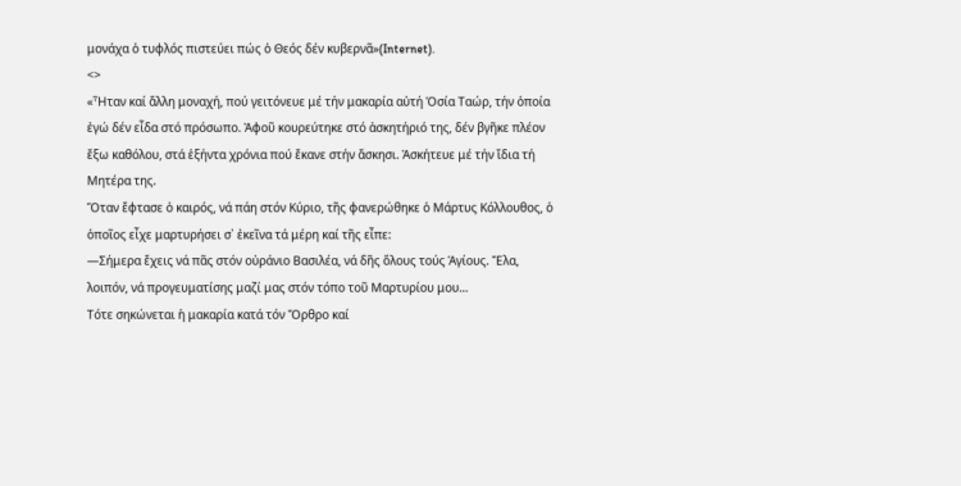μονάχα ὁ τυφλός πιστεύει πώς ὁ Θεός δέν κυβερνᾶ»(Internet).
<>
«Ἦταν καί ἄλλη μοναχή, πού γειτόνευε μέ τήν μακαρία αὐτή Ὁσία Ταώρ, τήν ὁποία ἐγώ δέν εἶδα στό πρόσωπο. Ἀφοῦ κουρεύτηκε στό ἀσκητήριό της, δέν βγῆκε πλέον ἔξω καθόλου, στά ἑξήντα χρόνια πού ἔκανε στήν ἄσκησι. Ἀσκήτευε μέ τήν ἴδια τή Μητέρα της.
Ὅταν ἔφτασε ὁ καιρός, νά πάη στόν Κύριο, τῆς φανερώθηκε ὁ Μάρτυς Κόλλουθος, ὁ ὁποῖος εἶχε μαρτυρήσει σ᾽ ἐκεῖνα τά μέρη καί τῆς εἶπε:
—Σήμερα ἔχεις νά πᾶς στόν οὐράνιο Βασιλέα, νά δῆς ὅλους τούς Ἁγίους. Ἔλα, λοιπόν, νά προγευματίσης μαζί μας στόν τόπο τοῦ Μαρτυρίου μου...
Τότε σηκώνεται ἡ μακαρία κατά τόν Ὄρθρο καί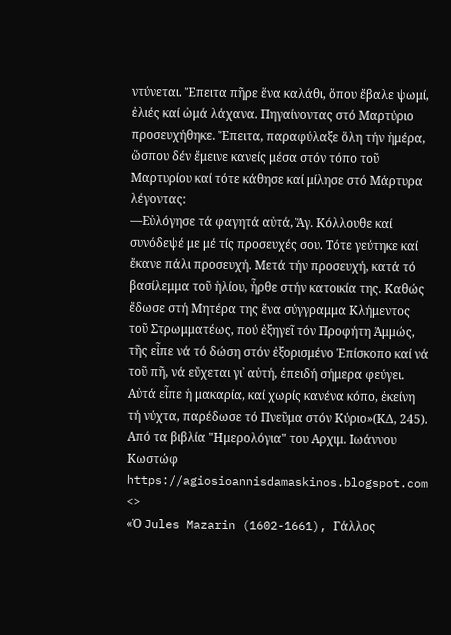ντύνεται. Ἔπειτα πῆρε ἕνα καλάθι, ὅπου ἔβαλε ψωμί, ἐλιές καί ὠμά λάχανα. Πηγαίνοντας στό Μαρτύριο προσευχήθηκε. Ἔπειτα, παραφύλαξε ὅλη τήν ἡμέρα, ὥσπου δέν ἔμεινε κανείς μέσα στόν τόπο τοῦ Μαρτυρίου καί τότε κάθησε καί μίλησε στό Μάρτυρα λέγοντας:
—Εὐλόγησε τά φαγητά αὐτά, Ἅγ. Κόλλουθε καί συνόδεψέ με μέ τίς προσευχές σου. Τότε γεύτηκε καί ἔκανε πάλι προσευχή. Μετά τήν προσευχή, κατά τό βασίλεμμα τοῦ ἡλίου, ἦρθε στήν κατοικία της. Καθώς ἔδωσε στή Μητέρα της ἕνα σύγγραμμα Κλήμεντος τοῦ Στρωμματέως, πού ἐξηγεῖ τόν Προφήτη Ἀμμώς, τῆς εἶπε νά τό δώση στόν ἐξορισμένο Ἐπίσκοπο καί νά τοῦ πῆ, νά εὔχεται γι᾽ αὐτή, ἐπειδή σήμερα φεύγει.
Αὐτά εἶπε ἡ μακαρία, καί χωρίς κανένα κόπο, ἐκείνη τή νύχτα, παρέδωσε τό Πνεῦμα στόν Κύριο»(ΚΔ, 245).
Από τα βιβλία "Ημερολόγια" του Αρχιμ. Ιωάννου Κωστώφ
https://agiosioannisdamaskinos.blogspot.com
<>
«Ὁ Jules Mazarin (1602-1661), Γάλλος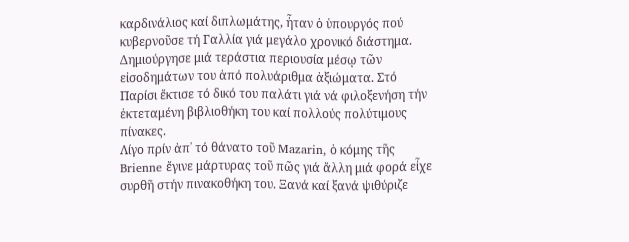καρδινάλιος καί διπλωμάτης, ἦταν ὁ ὑπουργός πού κυβερνοῦσε τή Γαλλία γιά μεγάλο χρονικό διάστημα. Δημιούργησε μιά τεράστια περιουσία μέσῳ τῶν εἰσοδημάτων του ἀπό πολυάριθμα ἀξιώματα. Στό Παρίσι ἔκτισε τό δικό του παλάτι γιά νά φιλοξενήση τήν ἐκτεταμένη βιβλιοθήκη του καί πολλούς πολύτιμους πίνακες.
Λίγο πρίν ἀπ᾽ τό θάνατο τοῦ Mazarin, ὁ κόμης τῆς Brienne ἔγινε μάρτυρας τοῦ πῶς γιά ἄλλη μιά φορά εἶχε συρθῆ στήν πινακοθήκη του. Ξανά καί ξανά ψιθύριζε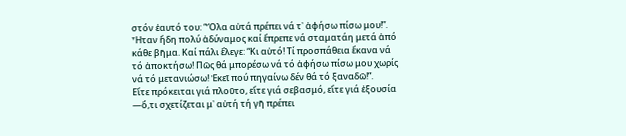στόν ἑαυτό του: “Ὅλα αὐτά πρέπει νά τ᾽ ἀφήσω πίσω μου!”. Ἦταν ἤδη πολύ ἀδύναμος καί ἔπρεπε νά σταματάη μετά ἀπό κάθε βῆμα. Καί πάλι ἔλεγε: “Κι αὐτό! Τί προσπάθεια ἔκανα νά τό ἀποκτήσω! Πῶς θά μπορέσω νά τό ἀφήσω πίσω μου χωρίς νά τό μετανιώσω! Ἐκεῖ πού πηγαίνω δέν θά τό ξαναδῶ!”.
Εἴτε πρόκειται γιά πλοῦτο, εἴτε γιά σεβασμό, εἴτε γιά ἐξουσία —ὅ,τι σχετίζεται μ᾽ αὐτή τή γῆ πρέπει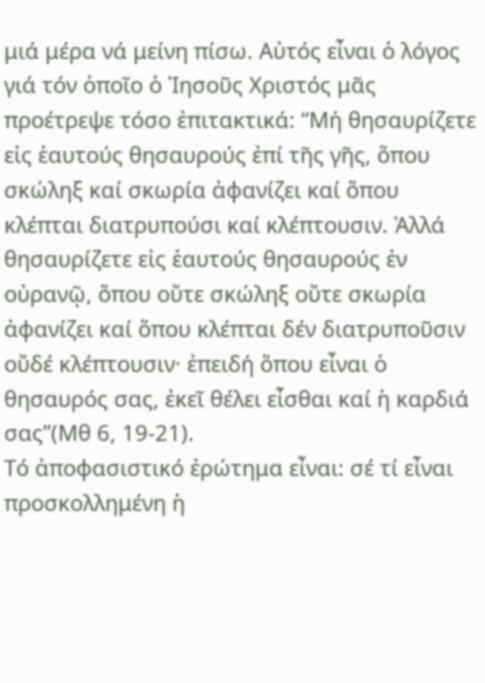μιά μέρα νά μείνη πίσω. Αὐτός εἶναι ὁ λόγος γιά τόν ὁποῖο ὁ Ἰησοῦς Χριστός μᾶς προέτρεψε τόσο ἐπιτακτικά: “Μή θησαυρίζετε εἰς ἑαυτούς θησαυρούς ἐπί τῆς γῆς, ὅπου σκώληξ καί σκωρία ἀφανίζει καί ὅπου κλέπται διατρυπούσι καί κλέπτουσιν. Ἀλλά θησαυρίζετε εἰς ἑαυτούς θησαυρούς ἐν οὐρανῷ, ὅπου οὔτε σκώληξ οὔτε σκωρία ἀφανίζει καί ὅπου κλέπται δέν διατρυποῦσιν οὔδέ κλέπτουσιν· ἐπειδή ὅπου εἶναι ὁ θησαυρός σας, ἐκεῖ θέλει εἶσθαι καί ἡ καρδιά σας”(Μθ 6, 19-21).
Τό ἀποφασιστικό ἐρώτημα εἶναι: σέ τί εἶναι προσκολλημένη ἡ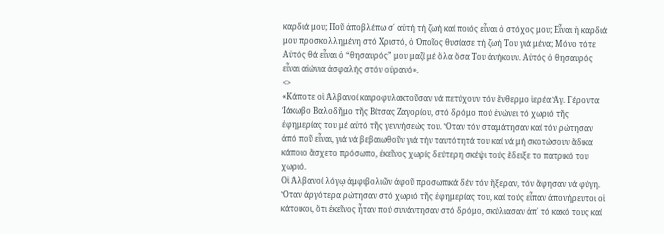καρδιά μου; Ποῦ ἀποβλέπω σ᾽ αὐτή τή ζωή καί ποιός εἶναι ὁ στόχος μου; Εἶναι ἡ καρδιά μου προσκολλημένη στό Χριστό, ὁ Ὁποῖος θυσίασε τή ζωή Του γιά μένα; Μόνο τότε Αὐτός θά εἶναι ὁ “θησαυρός” μου μαζί μέ ὅλα ὅσα Του ἀνήκουν. Αὐτός ὁ θησαυρός εἶναι αἰώνια ἀσφαλής στόν οὐρανό».
<>
«Κάποτε οἱ Ἀλβανοί καιροφυλακτοῦσαν νά πετύχουν τόν ἔνθερμο ἱερέα Ἅγ. Γέροντα Ἰάκωβο Βαλοδῆμο τῆς Βίτσας Ζαγορίου, στό δρόμο πού ἑνώνει τό χωριό τῆς ἐφημερίας του μέ αὐτό τῆς γεννήσεώς του. Ὅταν τόν σταμάτησαν καί τόν ρώτησαν ἀπό ποῦ εἶναι, γιά νά βεβαιωθοῦν γιά τήν ταυτότητά του καί νά μή σκοτώσουν ἄδικα κάποιο ἄσχετο πρόσωπο, ἐκεῖνος χωρίς δεύτερη σκέψι τούς ἔδειξε το πατρικό του χωριό.
Οἱ Ἀλβανοί λόγῳ ἀμφιβολιῶν ἀφοῦ προσωπικά δέν τόν ἤξεραν, τόν ἄφησαν νά φύγη. Ὅταν ἀργότερα ρώτησαν στό χωριό τῆς ἐφημερίας του, καί τούς εἶπαν ἀπονήρευτοι οἱ κάτοικοι, ὅτι ἐκεῖνος ἦταν πού συνάντησαν στό δρόμο, σκύλιασαν ἀπ᾽ τό κακό τους καί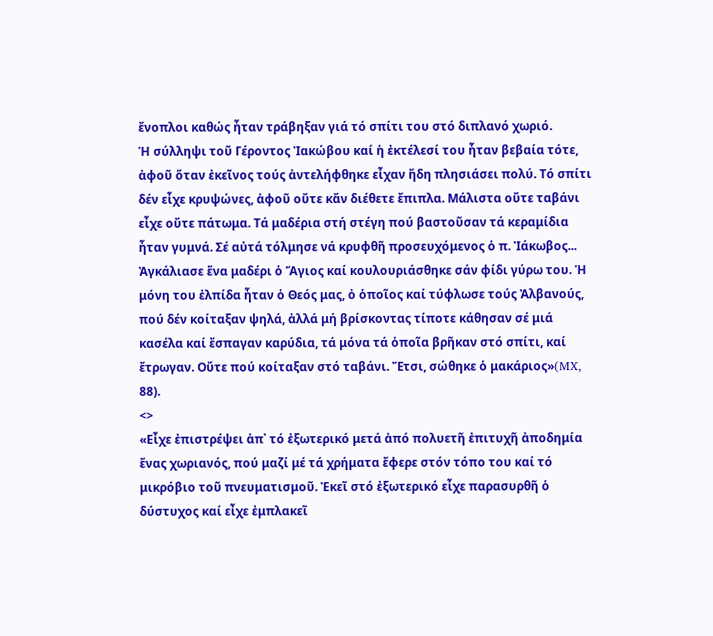ἔνοπλοι καθώς ἦταν τράβηξαν γιά τό σπίτι του στό διπλανό χωριό.
Ἡ σύλληψι τοῦ Γέροντος Ἰακώβου καί ἡ ἐκτέλεσί του ἦταν βεβαία τότε, ἀφοῦ ὅταν ἐκεῖνος τούς ἀντελήφθηκε εἶχαν ἤδη πλησιάσει πολύ. Τό σπίτι δέν εἶχε κρυψώνες, ἀφοῦ οὔτε κἄν διέθετε ἔπιπλα. Μάλιστα οὔτε ταβάνι εἶχε οὔτε πάτωμα. Τά μαδέρια στή στέγη πού βαστοῦσαν τά κεραμίδια ἦταν γυμνά. Σέ αὐτά τόλμησε νά κρυφθῆ προσευχόμενος ὁ π. Ἰάκωβος...
Ἀγκάλιασε ἕνα μαδέρι ὁ Ἅγιος καί κουλουριάσθηκε σάν φίδι γύρω του. Ἡ μόνη του ἐλπίδα ἦταν ὁ Θεός μας, ὀ ὁποῖος καί τύφλωσε τούς Ἀλβανούς, πού δέν κοίταξαν ψηλά, ἀλλά μή βρίσκοντας τίποτε κάθησαν σέ μιά κασέλα καί ἔσπαγαν καρύδια, τά μόνα τά ὁποῖα βρῆκαν στό σπίτι, καί ἔτρωγαν. Οὔτε πού κοίταξαν στό ταβάνι. Ἔτσι, σώθηκε ὁ μακάριος»(MX, 88).
<>
«Εἶχε ἐπιστρέψει ἀπ᾽ τό ἐξωτερικό μετά ἀπό πολυετῆ ἐπιτυχῆ ἀποδημία ἕνας χωριανός, πού μαζί μέ τά χρήματα ἔφερε στόν τόπο του καί τό μικρόβιο τοῦ πνευματισμοῦ. Ἐκεῖ στό ἐξωτερικό εἶχε παρασυρθῆ ὁ δύστυχος καί εἶχε ἐμπλακεῖ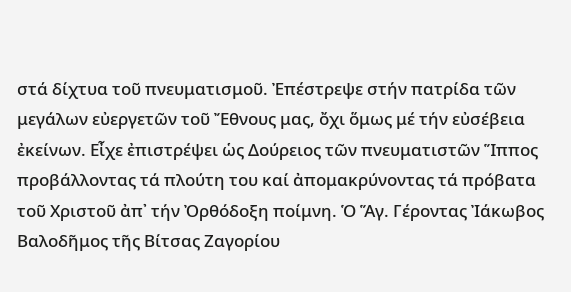στά δίχτυα τοῦ πνευματισμοῦ. Ἐπέστρεψε στήν πατρίδα τῶν μεγάλων εὐεργετῶν τοῦ Ἔθνους μας, ὄχι ὅμως μέ τήν εὐσέβεια ἐκείνων. Εἶχε ἐπιστρέψει ὡς Δούρειος τῶν πνευματιστῶν Ἵππος προβάλλοντας τά πλούτη του καί ἀπομακρύνοντας τά πρόβατα τοῦ Χριστοῦ ἀπ᾽ τήν Ὀρθόδοξη ποίμνη. Ὁ Ἅγ. Γέροντας Ἰάκωβος Βαλοδῆμος τῆς Βίτσας Ζαγορίου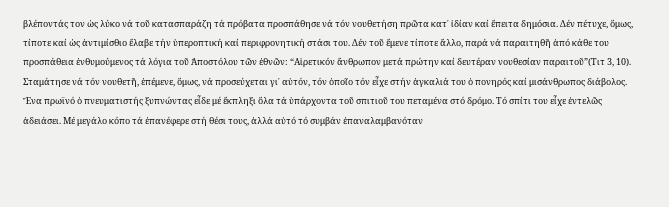βλέποντάς τον ὡς λύκο νά τοῦ κατασπαράζη τά πρόβατα προσπάθησε νά τόν νουθετήση πρῶτα κατ᾽ ἰδίαν καί ἔπειτα δημόσια. Δέν πέτυχε, ὅμως, τίποτε καί ὡς ἀντιμίσθιο ἔλαβε τήν ὑπεροπτική καί περιφρονητική στάσι του. Δέν τοῦ ἔμενε τίποτε ἄλλο, παρά νά παραιτηθῆ ἀπό κάθε του προσπάθεια ἐνθυμούμενος τά λόγια τοῦ Ἀποστόλου τῶν ἐθνῶν: “Αἱρετικόν ἄνθρωπον μετά πρώτην καί δευτέραν νουθεσίαν παραιτοῦ”(Τιτ 3, 10). Σταμάτησε νά τόν νουθετῆ, ἐπέμενε, ὅμως, νά προσεύχεται γι᾽ αὐτόν, τόν ὁποῖο τόν εἶχε στήν ἀγκαλιά του ὁ πονηρός καί μισάνθρωπος διάβολος.
Ἕνα πρωϊνό ὁ πνευματιστής ξυπνώντας εἶδε μέ ἔκπληξι ὅλα τά ὑπάρχοντα τοῦ σπιτιοῦ του πεταμένα στό δρόμο. Τό σπίτι του εἶχε ἐντελῶς ἀδειάσει. Μέ μεγάλο κόπο τά ἐπανέφερε στή θέσι τους, ἀλλά αὐτό τό συμβάν ἐπαναλαμβανόταν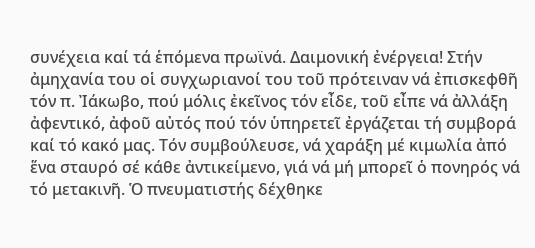συνέχεια καί τά ἑπόμενα πρωϊνά. Δαιμονική ἐνέργεια! Στήν ἀμηχανία του οἱ συγχωριανοί του τοῦ πρότειναν νά ἐπισκεφθῆ τόν π. Ἰάκωβο, πού μόλις ἐκεῖνος τόν εἶδε, τοῦ εἶπε νά ἀλλάξη ἀφεντικό, ἀφοῦ αὐτός πού τόν ὑπηρετεῖ ἐργάζεται τή συμβορά καί τό κακό μας. Τόν συμβούλευσε, νά χαράξη μέ κιμωλία ἀπό ἕνα σταυρό σέ κάθε ἀντικείμενο, γιά νά μή μπορεῖ ὁ πονηρός νά τό μετακινῆ. Ὁ πνευματιστής δέχθηκε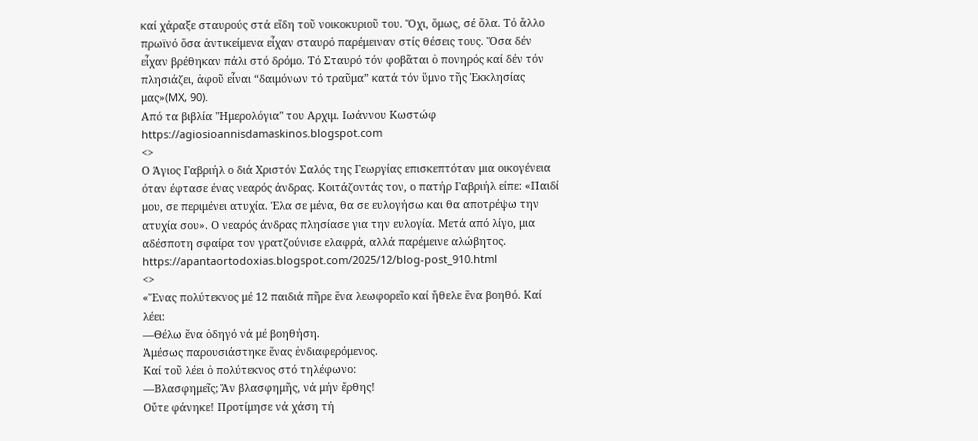καί χάραξε σταυρούς στά εἴδη τοῦ νοικοκυριοῦ του. Ὄχι, ὅμως, σέ ὅλα. Τό ἄλλο πρωϊνό ὅσα ἀντικείμενα εἶχαν σταυρό παρέμειναν στίς θέσεις τους. Ὅσα δέν εἶχαν βρέθηκαν πάλι στό δρόμο. Τό Σταυρό τόν φοβᾶται ὁ πονηρός καί δέν τόν πλησιάζει, ἀφοῦ εἶναι “δαιμόνων τό τραῦμα” κατά τόν ὕμνο τῆς Ἐκκλησίας μας»(MX, 90).
Από τα βιβλία "Ημερολόγια" του Αρχιμ. Ιωάννου Κωστώφ
https://agiosioannisdamaskinos.blogspot.com
<>
Ο Άγιος Γαβριήλ ο διά Χριστόν Σαλός της Γεωργίας επισκεπτόταν μια οικογένεια όταν έφτασε ένας νεαρός άνδρας. Κοιτάζοντάς τον, ο πατήρ Γαβριήλ είπε: «Παιδί μου, σε περιμένει ατυχία. Έλα σε μένα, θα σε ευλογήσω και θα αποτρέψω την ατυχία σου». Ο νεαρός άνδρας πλησίασε για την ευλογία. Μετά από λίγο, μια αδέσποτη σφαίρα τον γρατζούνισε ελαφρά, αλλά παρέμεινε αλώβητος.
https://apantaortodoxias.blogspot.com/2025/12/blog-post_910.html
<>
«Ἕνας πολύτεκνος μέ 12 παιδιά πῆρε ἕνα λεωφορεῖο καί ἤθελε ἕνα βοηθό. Καί λέει:
—Θέλω ἕνα ὁδηγό νά μέ βοηθήση.
Ἀμέσως παρουσιάστηκε ἕνας ἐνδιαφερόμενος.
Καί τοῦ λέει ὁ πολύτεκνος στό τηλέφωνο:
—Βλασφημεῖς; Ἄν βλασφημῆς, νά μήν ἔρθης!
Οὔτε φάνηκε! Προτίμησε νά χάση τή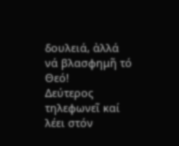δουλειά, ἀλλά νά βλασφημῆ τό Θεό!
Δεύτερος τηλεφωνεῖ καί λέει στόν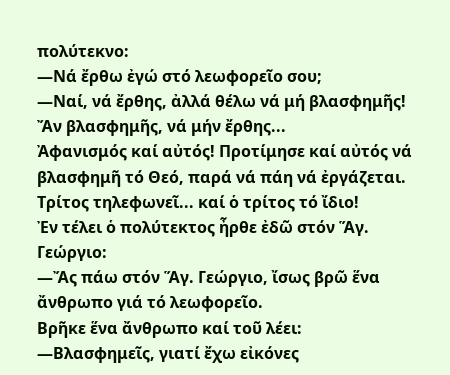πολύτεκνο:
—Νά ἔρθω ἐγώ στό λεωφορεῖο σου;
—Ναί, νά ἔρθης, ἀλλά θέλω νά μή βλασφημῆς! Ἄν βλασφημῆς, νά μήν ἔρθης...
Ἀφανισμός καί αὐτός! Προτίμησε καί αὐτός νά βλασφημῆ τό Θεό, παρά νά πάη νά ἐργάζεται.
Τρίτος τηλεφωνεῖ... καί ὁ τρίτος τό ἴδιο!
Ἐν τέλει ὁ πολύτεκτος ἦρθε ἐδῶ στόν Ἅγ. Γεώργιο:
—Ἄς πάω στόν Ἅγ. Γεώργιο, ἴσως βρῶ ἕνα ἄνθρωπο γιά τό λεωφορεῖο.
Βρῆκε ἕνα ἄνθρωπο καί τοῦ λέει:
—Βλασφημεῖς, γιατί ἔχω εἰκόνες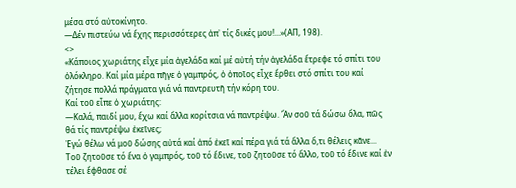μέσα στό αὐτοκίνητο.
—Δέν πιστεύω νά ἔχης περισσότερες ἀπ᾽ τίς δικές μου!...»(ΑΠ, 198).
<>
«Κάποιος χωριάτης εἶχε μία ἀγελάδα καί μέ αὐτή τήν ἀγελάδα ἔτρεφε τό σπίτι του ὁλόκληρο. Καί μία μέρα πῆγε ὁ γαμπρός, ὁ ὁποῖος εἶχε ἔρθει στό σπίτι του καί ζήτησε πολλά πράγματα γιά νά παντρευτῆ τήν κόρη του.
Καί τοῦ εἶπε ὁ χωριάτης:
—Καλά, παιδί μου, ἔχω καί ἄλλα κορίτσια νά παντρέψω. Ἄν σοῦ τά δώσω ὅλα, πῶς θά τίς παντρέψω ἐκεῖνες;
Ἐγώ θέλω νά μοῦ δώσης αὐτά καί ἀπό ἐκεῖ καί πέρα γιά τά ἄλλα ὅ,τι θέλεις κᾶνε...
Τοῦ ζητοῦσε τό ἕνα ὁ γαμπρός, τοῦ τό ἔδινε, τοῦ ζητοῦσε τό ἄλλο, τοῦ τό ἔδινε καί ἐν τέλει ἔφθασε σέ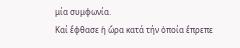μία συμφωνία.
Καί ἔφθασε ἡ ὥρα κατά τήν ὁποία ἔπρεπε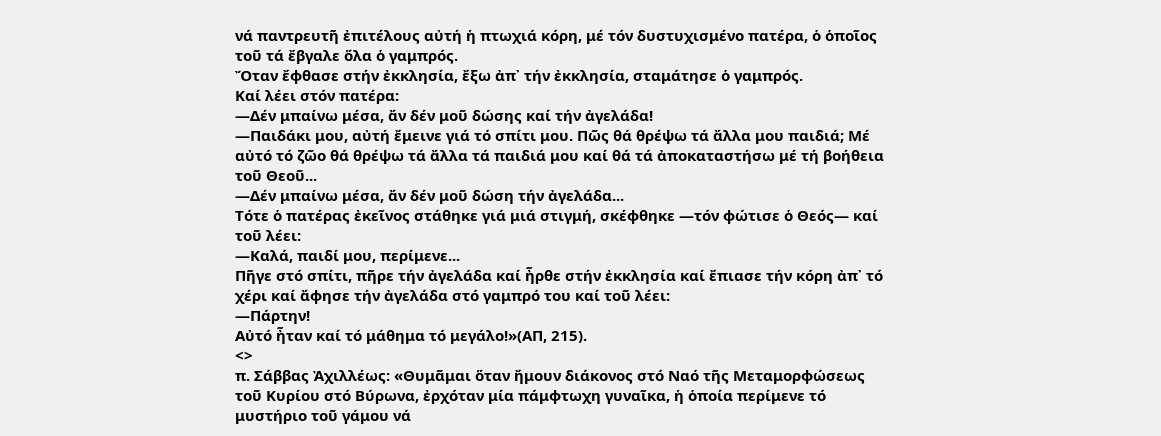νά παντρευτῆ ἐπιτέλους αὐτή ἡ πτωχιά κόρη, μέ τόν δυστυχισμένο πατέρα, ὁ ὁποῖος τοῦ τά ἔβγαλε ὅλα ὁ γαμπρός.
Ὄταν ἔφθασε στήν ἐκκλησία, ἔξω ἀπ᾽ τήν ἐκκλησία, σταμάτησε ὁ γαμπρός.
Καί λέει στόν πατέρα:
—Δέν μπαίνω μέσα, ἄν δέν μοῦ δώσης καί τήν ἀγελάδα!
—Παιδάκι μου, αὐτή ἔμεινε γιά τό σπίτι μου. Πῶς θά θρέψω τά ἄλλα μου παιδιά; Μέ αὐτό τό ζῶο θά θρέψω τά ἄλλα τά παιδιά μου καί θά τά ἀποκαταστήσω μέ τή βοήθεια τοῦ Θεοῦ...
—Δέν μπαίνω μέσα, ἄν δέν μοῦ δώση τήν ἀγελάδα...
Τότε ὁ πατέρας ἐκεῖνος στάθηκε γιά μιά στιγμή, σκέφθηκε —τόν φώτισε ὁ Θεός— καί τοῦ λέει:
—Καλά, παιδί μου, περίμενε...
Πῆγε στό σπίτι, πῆρε τήν ἀγελάδα καί ἦρθε στήν ἐκκλησία καί ἔπιασε τήν κόρη ἀπ᾽ τό χέρι καί ἄφησε τήν ἀγελάδα στό γαμπρό του καί τοῦ λέει:
—Πάρτην!
Αὐτό ἦταν καί τό μάθημα τό μεγάλο!»(ΑΠ, 215).
<>
π. Σάββας Ἀχιλλέως: «Θυμᾶμαι ὅταν ἤμουν διάκονος στό Ναό τῆς Μεταμορφώσεως τοῦ Κυρίου στό Βύρωνα, ἐρχόταν μία πάμφτωχη γυναῖκα, ἡ ὁποία περίμενε τό μυστήριο τοῦ γάμου νά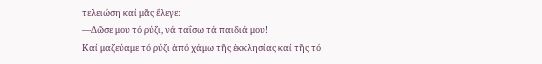τελειώση καί μᾶς ἔλεγε:
—Δῶσε μου τό ρύζι, νά ταΐσω τά παιδιά μου!
Καί μαζεύαμε τό ρύζι ἀπό χάμω τῆς ἐκκλησίας καί τῆς τό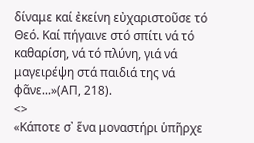δίναμε καί ἐκείνη εὐχαριστοῦσε τό Θεό. Καί πήγαινε στό σπίτι νά τό καθαρίση, νά τό πλύνη, γιά νά μαγειρέψη στά παιδιά της νά φᾶνε...»(ΑΠ, 218).
<>
«Κάποτε σ᾽ ἕνα μοναστήρι ὑπῆρχε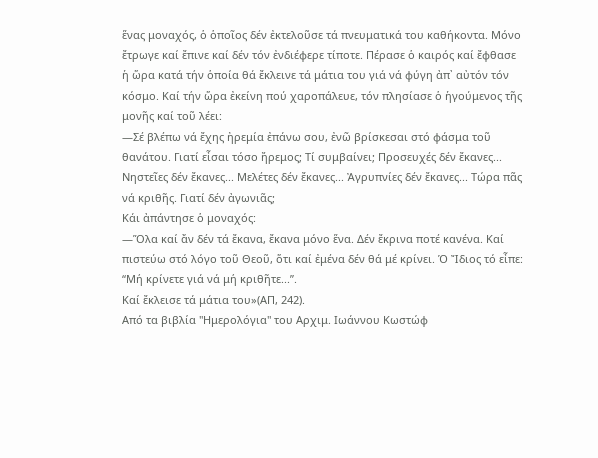ἕνας μοναχός, ὁ ὁποῖος δέν ἐκτελοῦσε τά πνευματικά του καθήκοντα. Μόνο ἔτρωγε καί ἔπινε καί δέν τόν ἐνδιέφερε τίποτε. Πέρασε ὁ καιρός καί ἔφθασε ἡ ὥρα κατά τήν ὁποία θά ἔκλεινε τά μάτια του γιά νά φύγη ἀπ᾽ αὐτόν τόν κόσμο. Καί τήν ὥρα ἐκείνη πού χαροπάλευε, τόν πλησίασε ὁ ἡγούμενος τῆς μονῆς καί τοῦ λέει:
—Σέ βλέπω νά ἔχης ἠρεμία ἐπάνω σου, ἐνῶ βρίσκεσαι στό φάσμα τοῦ θανάτου. Γιατί εἶσαι τόσο ἤρεμος; Τί συμβαίνει; Προσευχές δέν ἔκανες... Νηστεῖες δέν ἔκανες... Μελέτες δέν ἔκανες... Ἀγρυπνίες δέν ἔκανες... Τώρα πᾶς νά κριθῆς. Γιατί δέν ἀγωνιᾶς;
Κάι ἀπάντησε ὁ μοναχός:
—Ὅλα καί ἄν δέν τά ἔκανα, ἔκανα μόνο ἕνα. Δέν ἔκρινα ποτέ κανένα. Καί πιστεύω στό λόγο τοῦ Θεοῦ, ὅτι καί ἐμένα δέν θά μέ κρίνει. Ὁ Ἴδιος τό εἶπε: “Μή κρίνετε γιά νά μή κριθῆτε...”.
Καί ἔκλεισε τά μάτια του»(ΑΠ, 242).
Από τα βιβλία "Ημερολόγια" του Αρχιμ. Ιωάννου Κωστώφ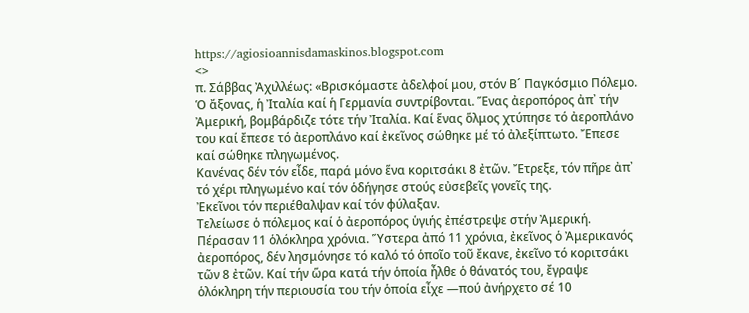https://agiosioannisdamaskinos.blogspot.com
<>
π. Σάββας Ἀχιλλέως: «Βρισκόμαστε ἀδελφοί μου, στόν Β´ Παγκόσμιο Πόλεμο. Ὁ ἄξονας, ἡ Ἰταλία καί ἡ Γερμανία συντρίβονται. Ἕνας ἀεροπόρος ἀπ᾽ τήν Ἀμερική, βομβάρδιζε τότε τήν Ἰταλία. Καί ἕνας ὅλμος χτύπησε τό ἀεροπλάνο του καί ἔπεσε τό ἀεροπλάνο καί ἐκεῖνος σώθηκε μέ τό ἀλεξίπτωτο. Ἔπεσε καί σώθηκε πληγωμένος.
Κανένας δέν τόν εἶδε, παρά μόνο ἕνα κοριτσάκι 8 ἐτῶν. Ἔτρεξε, τόν πῆρε ἀπ᾽ τό χέρι πληγωμένο καί τόν ὁδήγησε στούς εὐσεβεῖς γονεῖς της.
Ἐκεῖνοι τόν περιέθαλψαν καί τόν φύλαξαν.
Τελείωσε ὁ πόλεμος καί ὁ ἀεροπόρος ὑγιής ἐπέστρεψε στήν Ἀμερική.
Πέρασαν 11 ὁλόκληρα χρόνια. Ὕστερα ἀπό 11 χρόνια, ἐκεῖνος ὁ Ἀμερικανός ἀεροπόρος, δέν λησμόνησε τό καλό τό ὁποῖο τοῦ ἔκανε, ἐκεῖνο τό κοριτσάκι τῶν 8 ἐτῶν. Καί τήν ὥρα κατά τήν ὁποία ἦλθε ὁ θάνατός του, ἔγραψε ὁλόκληρη τήν περιουσία του τήν ὁποία εἶχε —πού ἀνήρχετο σέ 10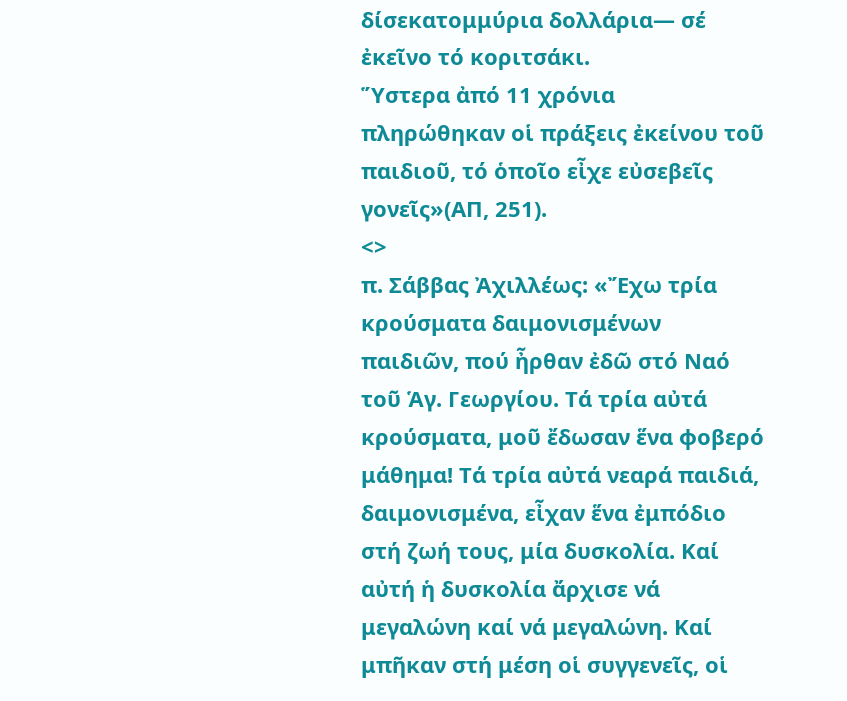δίσεκατομμύρια δολλάρια— σέ ἐκεῖνο τό κοριτσάκι.
Ὕστερα ἀπό 11 χρόνια πληρώθηκαν οἱ πράξεις ἐκείνου τοῦ παιδιοῦ, τό ὁποῖο εἶχε εὐσεβεῖς γονεῖς»(ΑΠ, 251).
<>
π. Σάββας Ἀχιλλέως: «Ἔχω τρία κρούσματα δαιμονισμένων παιδιῶν, πού ἦρθαν ἐδῶ στό Ναό τοῦ Ἁγ. Γεωργίου. Τά τρία αὐτά κρούσματα, μοῦ ἔδωσαν ἕνα φοβερό μάθημα! Τά τρία αὐτά νεαρά παιδιά, δαιμονισμένα, εἶχαν ἕνα ἐμπόδιο στή ζωή τους, μία δυσκολία. Καί αὐτή ἡ δυσκολία ἄρχισε νά μεγαλώνη καί νά μεγαλώνη. Καί μπῆκαν στή μέση οἱ συγγενεῖς, οἱ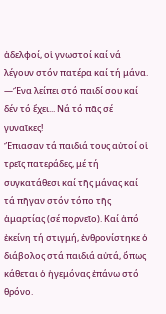ἀδελφοί, οἱ γνωστοί καί νά λέγουν στόν πατέρα καί τή μάνα.
—Ἕνα λείπει στό παιδί σου καί δέν τό ἔχει... Νά τό πᾶς σέ γυναῖκες!
Ἔπιασαν τά παιδιά τους αὐτοί οἱ τρεῖς πατεράδες, μέ τή συγκατάθεσι καί τῆς μάνας καί τά πῆγαν στόν τόπο τῆς ἁμαρτίας (σέ πορνεῖο). Καί ἀπό ἐκείνη τή στιγμή, ἐνθρονίστηκε ὁ διάβολος στά παιδιά αὐτά, ὅπως κάθεται ὁ ἡγεμόνας ἐπάνω στό θρόνο.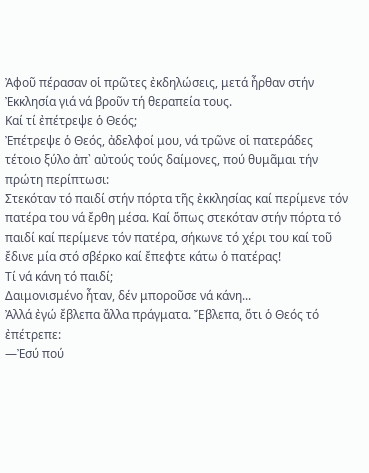Ἀφοῦ πέρασαν οἱ πρῶτες ἐκδηλώσεις, μετά ἦρθαν στήν Ἐκκλησία γιά νά βροῦν τή θεραπεία τους.
Καί τί ἐπέτρεψε ὁ Θεός;
Ἐπέτρεψε ὁ Θεός, ἀδελφοί μου, νά τρῶνε οἱ πατεράδες τέτοιο ξύλο ἀπ᾽ αὐτούς τούς δαίμονες, πού θυμᾶμαι τήν πρώτη περίπτωσι:
Στεκόταν τό παιδί στήν πόρτα τῆς ἐκκλησίας καί περίμενε τόν πατέρα του νά ἔρθη μέσα. Καί ὅπως στεκόταν στήν πόρτα τό παιδί καί περίμενε τόν πατέρα, σήκωνε τό χέρι του καί τοῦ ἔδινε μία στό σβέρκο καί ἔπεφτε κάτω ὁ πατέρας!
Τί νά κάνη τό παιδί;
Δαιμονισμένο ἦταν, δέν μποροῦσε νά κάνη...
Ἀλλά ἐγώ ἔβλεπα ἄλλα πράγματα. Ἔβλεπα, ὅτι ὁ Θεός τό ἐπέτρεπε:
—Ἐσύ πού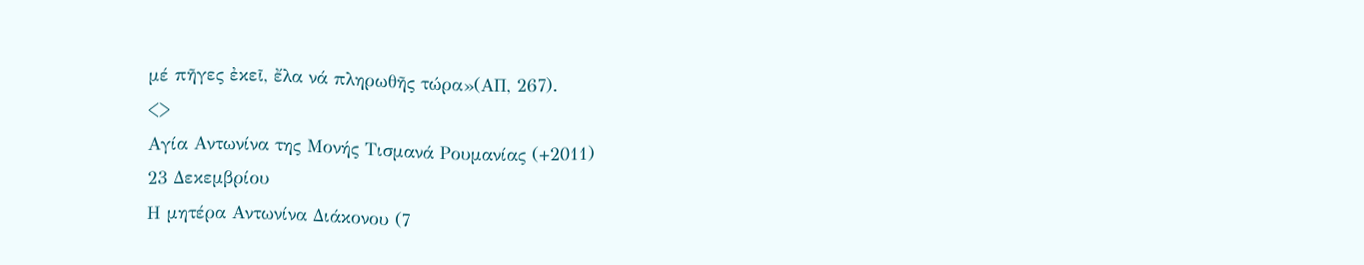μέ πῆγες ἐκεῖ, ἔλα νά πληρωθῆς τώρα»(ΑΠ, 267).
<>
Αγία Αντωνίνα της Μονής Τισμανά Ρουμανίας (+2011)
23 Δεκεμβρίου
Η μητέρα Αντωνίνα Διάκονου (7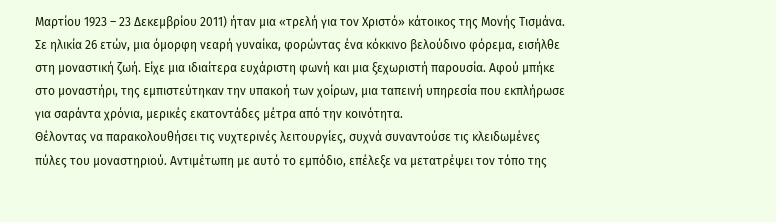Μαρτίου 1923 – 23 Δεκεμβρίου 2011) ήταν μια «τρελή για τον Χριστό» κάτοικος της Μονής Τισμάνα.
Σε ηλικία 26 ετών, μια όμορφη νεαρή γυναίκα, φορώντας ένα κόκκινο βελούδινο φόρεμα, εισήλθε στη μοναστική ζωή. Είχε μια ιδιαίτερα ευχάριστη φωνή και μια ξεχωριστή παρουσία. Αφού μπήκε στο μοναστήρι, της εμπιστεύτηκαν την υπακοή των χοίρων, μια ταπεινή υπηρεσία που εκπλήρωσε για σαράντα χρόνια, μερικές εκατοντάδες μέτρα από την κοινότητα.
Θέλοντας να παρακολουθήσει τις νυχτερινές λειτουργίες, συχνά συναντούσε τις κλειδωμένες πύλες του μοναστηριού. Αντιμέτωπη με αυτό το εμπόδιο, επέλεξε να μετατρέψει τον τόπο της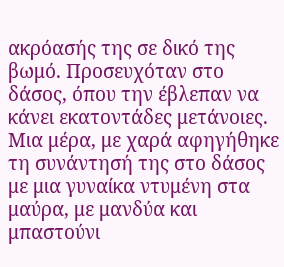ακρόασής της σε δικό της βωμό. Προσευχόταν στο δάσος, όπου την έβλεπαν να κάνει εκατοντάδες μετάνοιες. Μια μέρα, με χαρά αφηγήθηκε τη συνάντησή της στο δάσος με μια γυναίκα ντυμένη στα μαύρα, με μανδύα και μπαστούνι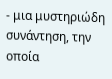- μια μυστηριώδη συνάντηση, την οποία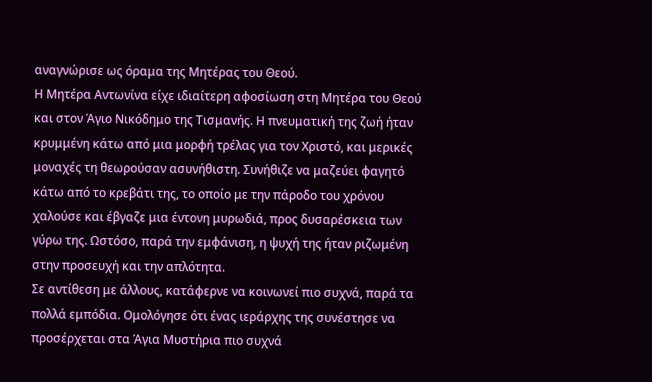αναγνώρισε ως όραμα της Μητέρας του Θεού.
Η Μητέρα Αντωνίνα είχε ιδιαίτερη αφοσίωση στη Μητέρα του Θεού και στον Άγιο Νικόδημο της Τισμανής. Η πνευματική της ζωή ήταν κρυμμένη κάτω από μια μορφή τρέλας για τον Χριστό, και μερικές μοναχές τη θεωρούσαν ασυνήθιστη. Συνήθιζε να μαζεύει φαγητό κάτω από το κρεβάτι της, το οποίο με την πάροδο του χρόνου χαλούσε και έβγαζε μια έντονη μυρωδιά, προς δυσαρέσκεια των γύρω της. Ωστόσο, παρά την εμφάνιση, η ψυχή της ήταν ριζωμένη στην προσευχή και την απλότητα.
Σε αντίθεση με άλλους, κατάφερνε να κοινωνεί πιο συχνά, παρά τα πολλά εμπόδια. Ομολόγησε ότι ένας ιεράρχης της συνέστησε να προσέρχεται στα Άγια Μυστήρια πιο συχνά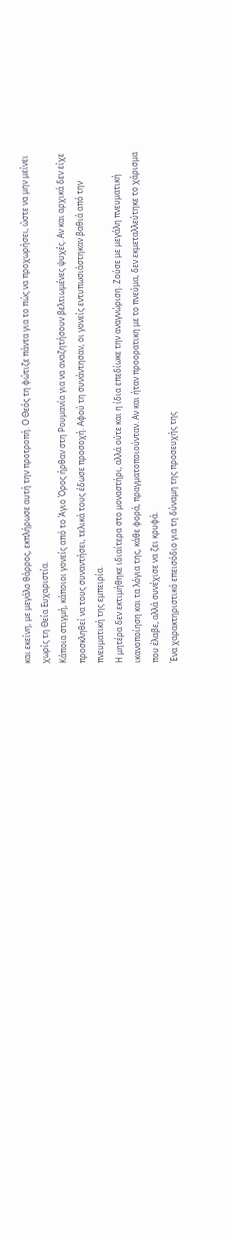και εκείνη, με μεγάλο θάρρος, εκπλήρωσε αυτή την προτροπή. Ο Θεός τη φώτιζε πάντα για το πώς να προχωρήσει, ώστε να μην μείνει χωρίς τη Θεία Ευχαριστία.
Κάποια στιγμή, κάποιοι γονείς από το Άγιο Όρος ήρθαν στη Ρουμανία για να αναζητήσουν βελτιωμένες ψυχές. Αν και αρχικά δεν είχε προσκληθεί να τους συναντήσει, τελικά τους έδωσε προσοχή. Αφού τη συνάντησαν, οι γονείς εντυπωσιάστηκαν βαθιά από την πνευματική της εμπειρία.
Η μητέρα δεν εκτιμήθηκε ιδιαίτερα στο μοναστήρι, αλλά ούτε και η ίδια επεδίωκε την αναγνώριση. Ζούσε με μεγάλη πνευματική ικανοποίηση και τα λόγια της, κάθε φορά, πραγματοποιούνταν. Αν και ήταν προορατικη με το πνεύμα, δεν εκμεταλλεύτηκε το χάρισμα που έλαβε, αλλά συνέχισε να ζει κρυφά.
Ένα χαρακτηριστικό επεισόδιο για τη δύναμη της προσευχής της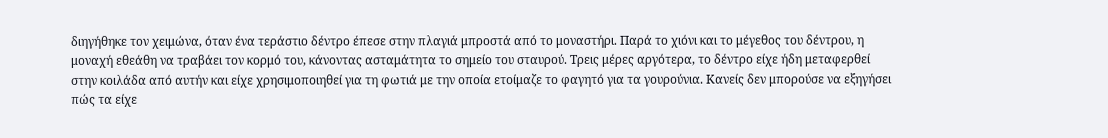διηγήθηκε τον χειμώνα, όταν ένα τεράστιο δέντρο έπεσε στην πλαγιά μπροστά από το μοναστήρι. Παρά το χιόνι και το μέγεθος του δέντρου, η μοναχή εθεάθη να τραβάει τον κορμό του, κάνοντας ασταμάτητα το σημείο του σταυρού. Τρεις μέρες αργότερα, το δέντρο είχε ήδη μεταφερθεί στην κοιλάδα από αυτήν και είχε χρησιμοποιηθεί για τη φωτιά με την οποία ετοίμαζε το φαγητό για τα γουρούνια. Κανείς δεν μπορούσε να εξηγήσει πώς τα είχε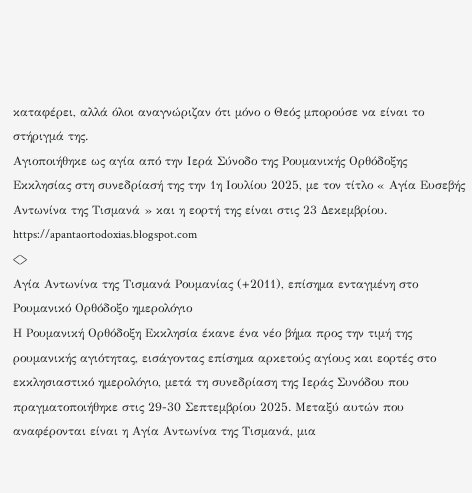καταφέρει, αλλά όλοι αναγνώριζαν ότι μόνο ο Θεός μπορούσε να είναι το στήριγμά της.
Αγιοποιήθηκε ως αγία από την Ιερά Σύνοδο της Ρουμανικής Ορθόδοξης Εκκλησίας στη συνεδρίασή της την 1η Ιουλίου 2025, με τον τίτλο « Αγία Ευσεβής Αντωνίνα της Τισμανά » και η εορτή της είναι στις 23 Δεκεμβρίου.
https://apantaortodoxias.blogspot.com
<>
Αγία Αντωνίνα της Τισμανά Ρουμανίας (+2011), επίσημα ενταγμένη στο Ρουμανικό Ορθόδοξο ημερολόγιο
Η Ρουμανική Ορθόδοξη Εκκλησία έκανε ένα νέο βήμα προς την τιμή της ρουμανικής αγιότητας, εισάγοντας επίσημα αρκετούς αγίους και εορτές στο εκκλησιαστικό ημερολόγιο, μετά τη συνεδρίαση της Ιεράς Συνόδου που πραγματοποιήθηκε στις 29-30 Σεπτεμβρίου 2025. Μεταξύ αυτών που αναφέρονται είναι η Αγία Αντωνίνα της Τισμανά, μια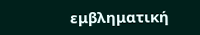εμβληματική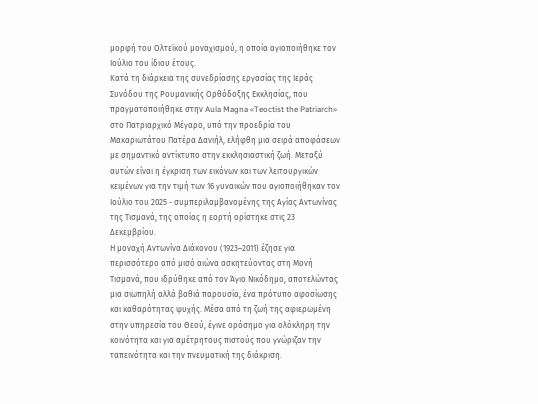μορφή του Ολτεϊκού μοναχισμού, η οποία αγιοποιήθηκε τον Ιούλιο του ίδιου έτους.
Κατά τη διάρκεια της συνεδρίασης εργασίας της Ιεράς Συνόδου της Ρουμανικής Ορθόδοξης Εκκλησίας, που πραγματοποιήθηκε στην Aula Magna «Teoctist the Patriarch» στο Πατριαρχικό Μέγαρο, υπό την προεδρία του Μακαριωτάτου Πατέρα Δανιήλ, ελήφθη μια σειρά αποφάσεων με σημαντικό αντίκτυπο στην εκκλησιαστική ζωή. Μεταξύ αυτών είναι η έγκριση των εικόνων και των λειτουργικών κειμένων για την τιμή των 16 γυναικών που αγιοποιήθηκαν τον Ιούλιο του 2025 - συμπεριλαμβανομένης της Αγίας Αντωνίνας της Τισμανά, της οποίας η εορτή ορίστηκε στις 23 Δεκεμβρίου.
Η μοναχή Αντωνίνα Διάκονου (1923–2011) έζησε για περισσότερο από μισό αιώνα ασκητεύοντας στη Μονή Τισμανά, που ιδρύθηκε από τον Άγιο Νικόδημο, αποτελώντας μια σιωπηλή αλλά βαθιά παρουσία, ένα πρότυπο αφοσίωσης και καθαρότητας ψυχής. Μέσα από τη ζωή της αφιερωμένη στην υπηρεσία του Θεού, έγινε ορόσημο για ολόκληρη την κοινότητα και για αμέτρητους πιστούς που γνώριζαν την ταπεινότητα και την πνευματική της διάκριση.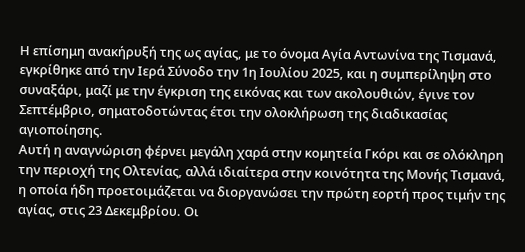Η επίσημη ανακήρυξή της ως αγίας, με το όνομα Αγία Αντωνίνα της Τισμανά, εγκρίθηκε από την Ιερά Σύνοδο την 1η Ιουλίου 2025, και η συμπερίληψη στο συναξάρι, μαζί με την έγκριση της εικόνας και των ακολουθιών, έγινε τον Σεπτέμβριο, σηματοδοτώντας έτσι την ολοκλήρωση της διαδικασίας αγιοποίησης.
Αυτή η αναγνώριση φέρνει μεγάλη χαρά στην κομητεία Γκόρι και σε ολόκληρη την περιοχή της Ολτενίας, αλλά ιδιαίτερα στην κοινότητα της Μονής Τισμανά, η οποία ήδη προετοιμάζεται να διοργανώσει την πρώτη εορτή προς τιμήν της αγίας, στις 23 Δεκεμβρίου. Οι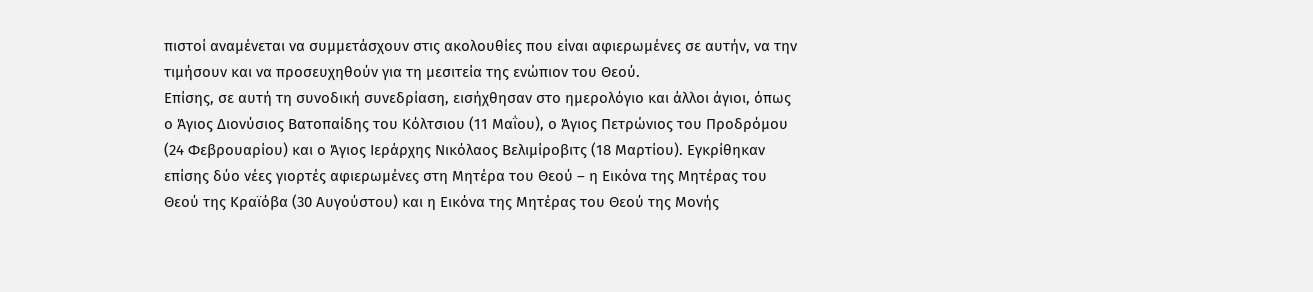πιστοί αναμένεται να συμμετάσχουν στις ακολουθίες που είναι αφιερωμένες σε αυτήν, να την τιμήσουν και να προσευχηθούν για τη μεσιτεία της ενώπιον του Θεού.
Επίσης, σε αυτή τη συνοδική συνεδρίαση, εισήχθησαν στο ημερολόγιο και άλλοι άγιοι, όπως ο Άγιος Διονύσιος Βατοπαίδης του Κόλτσιου (11 Μαΐου), ο Άγιος Πετρώνιος του Προδρόμου (24 Φεβρουαρίου) και ο Άγιος Ιεράρχης Νικόλαος Βελιμίροβιτς (18 Μαρτίου). Εγκρίθηκαν επίσης δύο νέες γιορτές αφιερωμένες στη Μητέρα του Θεού – η Εικόνα της Μητέρας του Θεού της Κραϊόβα (30 Αυγούστου) και η Εικόνα της Μητέρας του Θεού της Μονής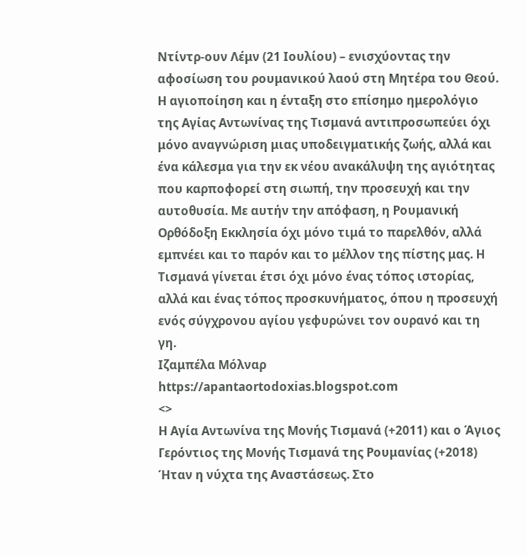Ντίντρ-ουν Λέμν (21 Ιουλίου) – ενισχύοντας την αφοσίωση του ρουμανικού λαού στη Μητέρα του Θεού.
Η αγιοποίηση και η ένταξη στο επίσημο ημερολόγιο της Αγίας Αντωνίνας της Τισμανά αντιπροσωπεύει όχι μόνο αναγνώριση μιας υποδειγματικής ζωής, αλλά και ένα κάλεσμα για την εκ νέου ανακάλυψη της αγιότητας που καρποφορεί στη σιωπή, την προσευχή και την αυτοθυσία. Με αυτήν την απόφαση, η Ρουμανική Ορθόδοξη Εκκλησία όχι μόνο τιμά το παρελθόν, αλλά εμπνέει και το παρόν και το μέλλον της πίστης μας. Η Τισμανά γίνεται έτσι όχι μόνο ένας τόπος ιστορίας, αλλά και ένας τόπος προσκυνήματος, όπου η προσευχή ενός σύγχρονου αγίου γεφυρώνει τον ουρανό και τη γη.
Ιζαμπέλα Μόλναρ
https://apantaortodoxias.blogspot.com
<>
Η Αγία Αντωνίνα της Μονής Τισμανά (+2011) και ο Άγιος Γερόντιος της Μονής Τισμανά της Ρουμανίας (+2018)
Ήταν η νύχτα της Αναστάσεως. Στο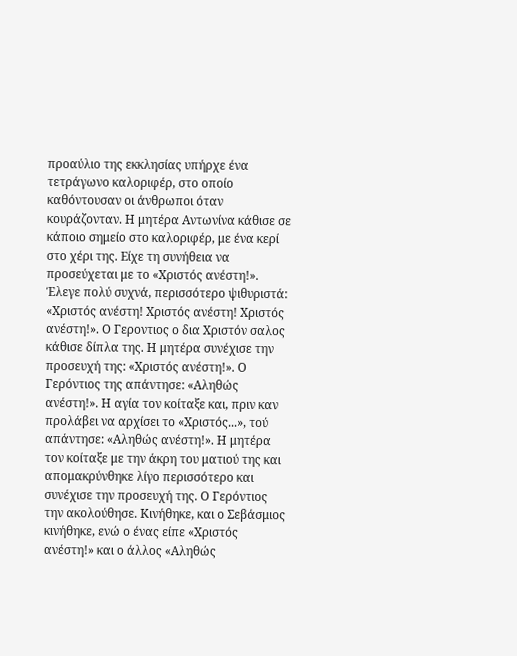προαύλιο της εκκλησίας υπήρχε ένα τετράγωνο καλοριφέρ, στο οποίο καθόντουσαν οι άνθρωποι όταν κουράζονταν. Η μητέρα Αντωνίνα κάθισε σε κάποιο σημείο στο καλοριφέρ, με ένα κερί στο χέρι της. Είχε τη συνήθεια να προσεύχεται με το «Χριστός ανέστη!». Έλεγε πολύ συχνά, περισσότερο ψιθυριστά: «Χριστός ανέστη! Χριστός ανέστη! Χριστός ανέστη!». Ο Γεροντιος ο δια Χριστόν σαλος κάθισε δίπλα της. Η μητέρα συνέχισε την προσευχή της: «Χριστός ανέστη!». Ο Γερόντιος της απάντησε: «Αληθώς ανέστη!». Η αγία τον κοίταξε και, πριν καν προλάβει να αρχίσει το «Χριστός...», τού απάντησε: «Αληθώς ανέστη!». Η μητέρα τον κοίταξε με την άκρη του ματιού της και απομακρύνθηκε λίγο περισσότερο και συνέχισε την προσευχή της. Ο Γερόντιος την ακολούθησε. Κινήθηκε, και ο Σεβάσμιος κινήθηκε, ενώ ο ένας είπε «Χριστός ανέστη!» και ο άλλος «Αληθώς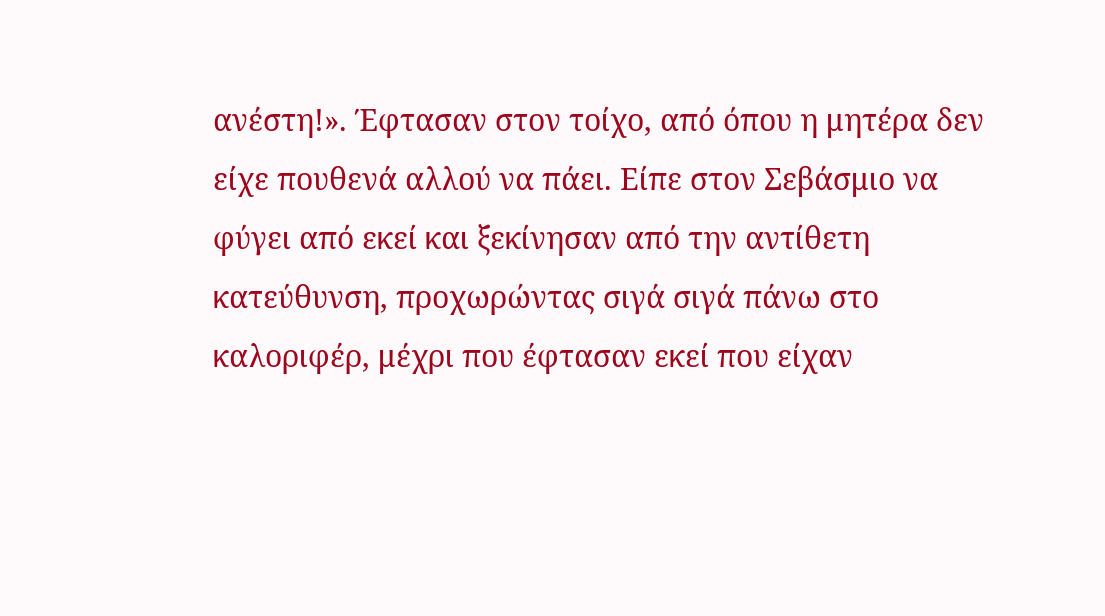ανέστη!». Έφτασαν στον τοίχο, από όπου η μητέρα δεν είχε πουθενά αλλού να πάει. Είπε στον Σεβάσμιο να φύγει από εκεί και ξεκίνησαν από την αντίθετη κατεύθυνση, προχωρώντας σιγά σιγά πάνω στο καλοριφέρ, μέχρι που έφτασαν εκεί που είχαν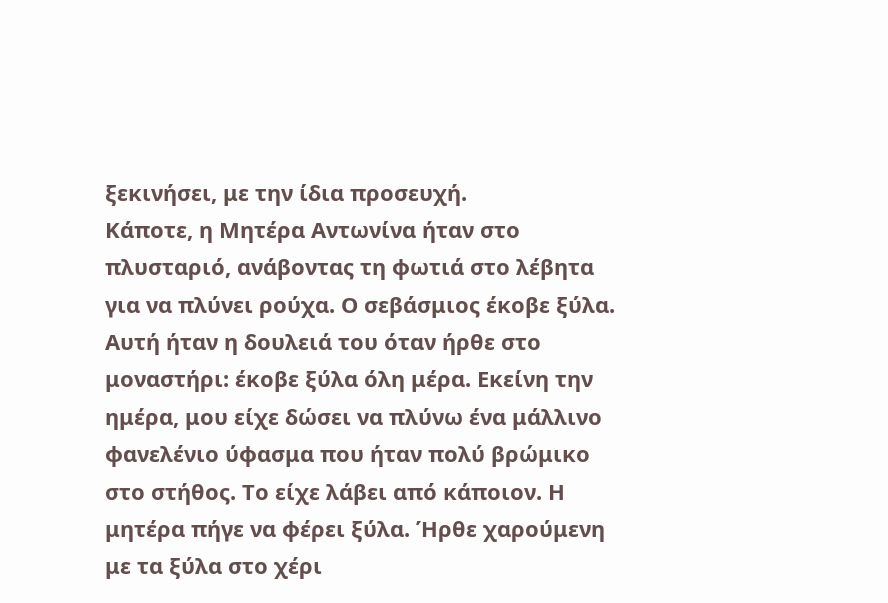ξεκινήσει, με την ίδια προσευχή.
Κάποτε, η Μητέρα Αντωνίνα ήταν στο πλυσταριό, ανάβοντας τη φωτιά στο λέβητα για να πλύνει ρούχα. Ο σεβάσμιος έκοβε ξύλα. Αυτή ήταν η δουλειά του όταν ήρθε στο μοναστήρι: έκοβε ξύλα όλη μέρα. Εκείνη την ημέρα, μου είχε δώσει να πλύνω ένα μάλλινο φανελένιο ύφασμα που ήταν πολύ βρώμικο στο στήθος. Το είχε λάβει από κάποιον. Η μητέρα πήγε να φέρει ξύλα. Ήρθε χαρούμενη με τα ξύλα στο χέρι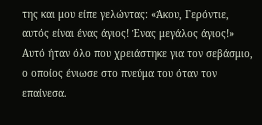της και μου είπε γελώντας: «Άκου, Γερόντιε, αυτός είναι ένας άγιος! Ένας μεγάλος άγιος!» Αυτό ήταν όλο που χρειάστηκε για τον σεβάσμιο, ο οποίος ένιωσε στο πνεύμα του όταν τον επαίνεσα.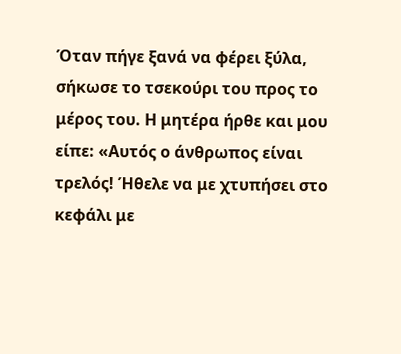Όταν πήγε ξανά να φέρει ξύλα, σήκωσε το τσεκούρι του προς το μέρος του. Η μητέρα ήρθε και μου είπε: «Αυτός ο άνθρωπος είναι τρελός! Ήθελε να με χτυπήσει στο κεφάλι με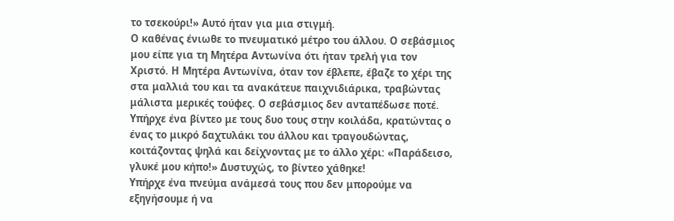το τσεκούρι!» Αυτό ήταν για μια στιγμή.
Ο καθένας ένιωθε το πνευματικό μέτρο του άλλου. Ο σεβάσμιος μου είπε για τη Μητέρα Αντωνίνα ότι ήταν τρελή για τον Χριστό. Η Μητέρα Αντωνίνα, όταν τον έβλεπε, έβαζε το χέρι της στα μαλλιά του και τα ανακάτευε παιχνιδιάρικα, τραβώντας μάλιστα μερικές τούφες. Ο σεβάσμιος δεν ανταπέδωσε ποτέ. Υπήρχε ένα βίντεο με τους δυο τους στην κοιλάδα, κρατώντας ο ένας το μικρό δαχτυλάκι του άλλου και τραγουδώντας, κοιτάζοντας ψηλά και δείχνοντας με το άλλο χέρι: «Παράδεισο, γλυκέ μου κήπο!» Δυστυχώς, το βίντεο χάθηκε!
Υπήρχε ένα πνεύμα ανάμεσά τους που δεν μπορούμε να εξηγήσουμε ή να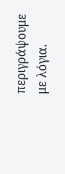περιγράψουμε με λόγια.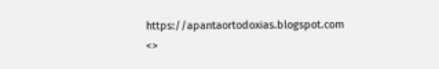https://apantaortodoxias.blogspot.com
<>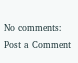No comments:
Post a Comment